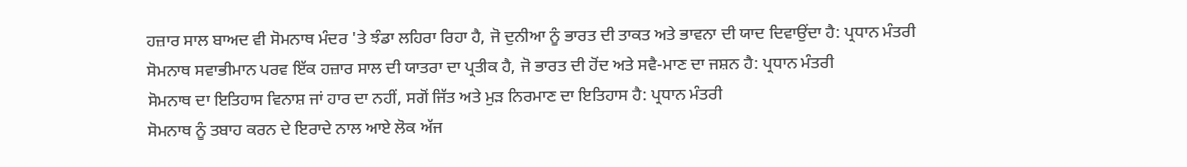ਹਜ਼ਾਰ ਸਾਲ ਬਾਅਦ ਵੀ ਸੋਮਨਾਥ ਮੰਦਰ 'ਤੇ ਝੰਡਾ ਲਹਿਰਾ ਰਿਹਾ ਹੈ, ਜੋ ਦੁਨੀਆ ਨੂੰ ਭਾਰਤ ਦੀ ਤਾਕਤ ਅਤੇ ਭਾਵਨਾ ਦੀ ਯਾਦ ਦਿਵਾਉਂਦਾ ਹੈ: ਪ੍ਰਧਾਨ ਮੰਤਰੀ
ਸੋਮਨਾਥ ਸਵਾਭੀਮਾਨ ਪਰਵ ਇੱਕ ਹਜ਼ਾਰ ਸਾਲ ਦੀ ਯਾਤਰਾ ਦਾ ਪ੍ਰਤੀਕ ਹੈ, ਜੋ ਭਾਰਤ ਦੀ ਹੋਂਦ ਅਤੇ ਸਵੈ-ਮਾਣ ਦਾ ਜਸ਼ਨ ਹੈ: ਪ੍ਰਧਾਨ ਮੰਤਰੀ
ਸੋਮਨਾਥ ਦਾ ਇਤਿਹਾਸ ਵਿਨਾਸ਼ ਜਾਂ ਹਾਰ ਦਾ ਨਹੀਂ, ਸਗੋਂ ਜਿੱਤ ਅਤੇ ਮੁੜ ਨਿਰਮਾਣ ਦਾ ਇਤਿਹਾਸ ਹੈ: ਪ੍ਰਧਾਨ ਮੰਤਰੀ
ਸੋਮਨਾਥ ਨੂੰ ਤਬਾਹ ਕਰਨ ਦੇ ਇਰਾਦੇ ਨਾਲ ਆਏ ਲੋਕ ਅੱਜ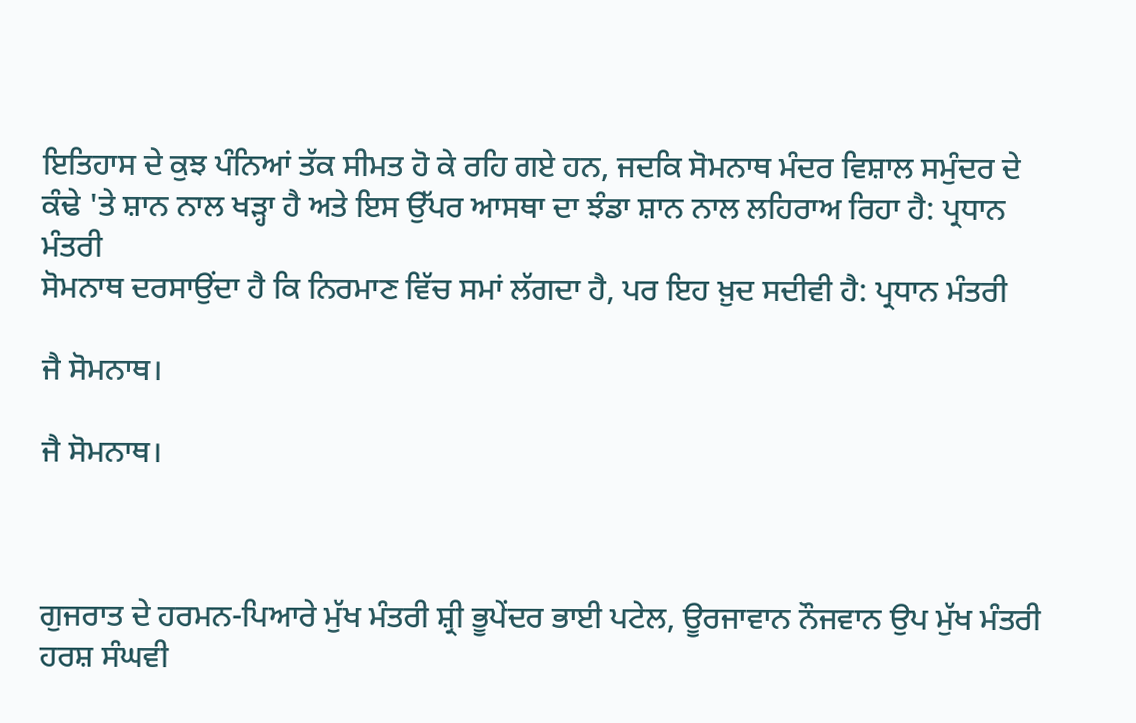ਇਤਿਹਾਸ ਦੇ ਕੁਝ ਪੰਨਿਆਂ ਤੱਕ ਸੀਮਤ ਹੋ ਕੇ ਰਹਿ ਗਏ ਹਨ, ਜਦਕਿ ਸੋਮਨਾਥ ਮੰਦਰ ਵਿਸ਼ਾਲ ਸਮੁੰਦਰ ਦੇ ਕੰਢੇ 'ਤੇ ਸ਼ਾਨ ਨਾਲ ਖੜ੍ਹਾ ਹੈ ਅਤੇ ਇਸ ਉੱਪਰ ਆਸਥਾ ਦਾ ਝੰਡਾ ਸ਼ਾਨ ਨਾਲ ਲਹਿਰਾਅ ਰਿਹਾ ਹੈ: ਪ੍ਰਧਾਨ ਮੰਤਰੀ
ਸੋਮਨਾਥ ਦਰਸਾਉਂਦਾ ਹੈ ਕਿ ਨਿਰਮਾਣ ਵਿੱਚ ਸਮਾਂ ਲੱਗਦਾ ਹੈ, ਪਰ ਇਹ ਖ਼ੁਦ ਸਦੀਵੀ ਹੈ: ਪ੍ਰਧਾਨ ਮੰਤਰੀ

ਜੈ ਸੋਮਨਾਥ।

ਜੈ ਸੋਮਨਾਥ।



ਗੁਜਰਾਤ ਦੇ ਹਰਮਨ-ਪਿਆਰੇ ਮੁੱਖ ਮੰਤਰੀ ਸ਼੍ਰੀ ਭੂਪੇਂਦਰ ਭਾਈ ਪਟੇਲ, ਊਰਜਾਵਾਨ ਨੌਜਵਾਨ ਉਪ ਮੁੱਖ ਮੰਤਰੀ ਹਰਸ਼ ਸੰਘਵੀ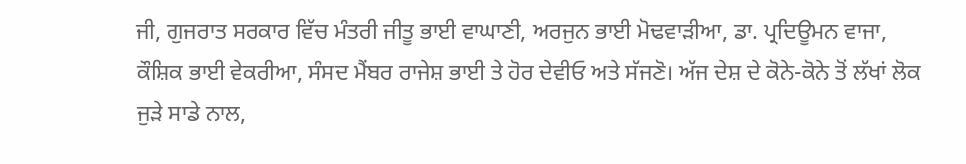ਜੀ, ਗੁਜਰਾਤ ਸਰਕਾਰ ਵਿੱਚ ਮੰਤਰੀ ਜੀਤੂ ਭਾਈ ਵਾਘਾਣੀ, ਅਰਜੁਨ ਭਾਈ ਮੋਢਵਾੜੀਆ, ਡਾ. ਪ੍ਰਦਿਊਮਨ ਵਾਜਾ, ਕੌਸ਼ਿਕ ਭਾਈ ਵੇਕਰੀਆ, ਸੰਸਦ ਮੈਂਬਰ ਰਾਜੇਸ਼ ਭਾਈ ਤੇ ਹੋਰ ਦੇਵੀਓ ਅਤੇ ਸੱਜਣੋ। ਅੱਜ ਦੇਸ਼ ਦੇ ਕੋਨੇ-ਕੋਨੇ ਤੋਂ ਲੱਖਾਂ ਲੋਕ ਜੁੜੇ ਸਾਡੇ ਨਾਲ,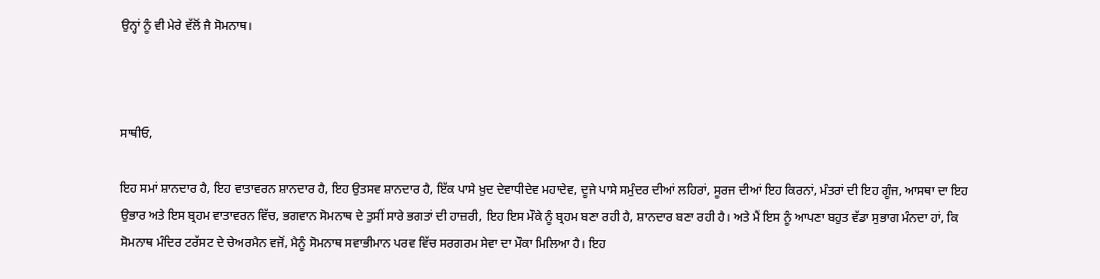ਉਨ੍ਹਾਂ ਨੂੰ ਵੀ ਮੇਰੇ ਵੱਲੋਂ ਜੈ ਸੋਮਨਾਥ।



ਸਾਥੀਓ,

ਇਹ ਸਮਾਂ ਸ਼ਾਨਦਾਰ ਹੈ, ਇਹ ਵਾਤਾਵਰਨ ਸ਼ਾਨਦਾਰ ਹੈ, ਇਹ ਉਤਸਵ ਸ਼ਾਨਦਾਰ ਹੈ, ਇੱਕ ਪਾਸੇ ਖ਼ੁਦ ਦੇਵਾਧੀਦੇਵ ਮਹਾਦੇਵ, ਦੂਜੇ ਪਾਸੇ ਸਮੁੰਦਰ ਦੀਆਂ ਲਹਿਰਾਂ, ਸੂਰਜ ਦੀਆਂ ਇਹ ਕਿਰਨਾਂ, ਮੰਤਰਾਂ ਦੀ ਇਹ ਗੂੰਜ, ਆਸਥਾ ਦਾ ਇਹ ਉਭਾਰ ਅਤੇ ਇਸ ਬ੍ਰਹਮ ਵਾਤਾਵਰਨ ਵਿੱਚ, ਭਗਵਾਨ ਸੋਮਨਾਥ ਦੇ ਤੁਸੀਂ ਸਾਰੇ ਭਗਤਾਂ ਦੀ ਹਾਜ਼ਰੀ, ਇਹ ਇਸ ਮੌਕੇ ਨੂੰ ਬ੍ਰਹਮ ਬਣਾ ਰਹੀ ਹੈ, ਸ਼ਾਨਦਾਰ ਬਣਾ ਰਹੀ ਹੈ। ਅਤੇ ਮੈਂ ਇਸ ਨੂੰ ਆਪਣਾ ਬਹੁਤ ਵੱਡਾ ਸੁਭਾਗ ਮੰਨਦਾ ਹਾਂ, ਕਿ ਸੋਮਨਾਥ ਮੰਦਿਰ ਟਰੱਸਟ ਦੇ ਚੇਅਰਮੈਨ ਵਜੋਂ, ਮੈਨੂੰ ਸੋਮਨਾਥ ਸਵਾਭੀਮਾਨ ਪਰਵ ਵਿੱਚ ਸਰਗਰਮ ਸੇਵਾ ਦਾ ਮੌਕਾ ਮਿਲਿਆ ਹੈ। ਇਹ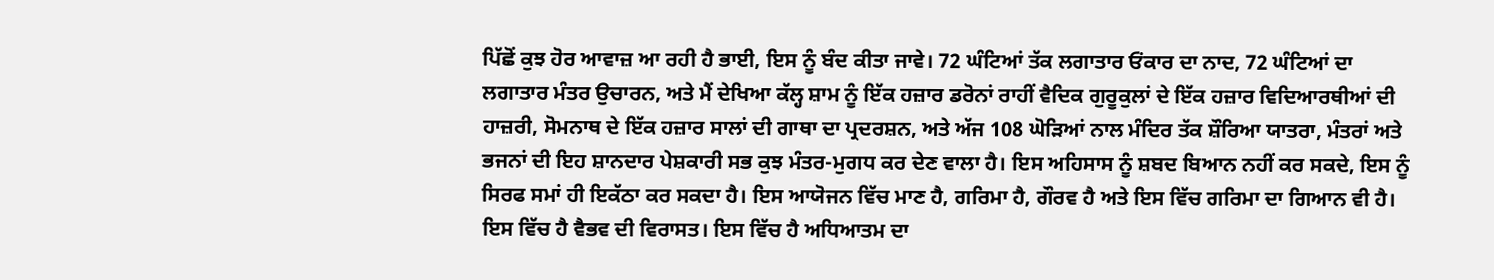ਪਿੱਛੋਂ ਕੁਝ ਹੋਰ ਆਵਾਜ਼ ਆ ਰਹੀ ਹੈ ਭਾਈ, ਇਸ ਨੂੰ ਬੰਦ ਕੀਤਾ ਜਾਵੇ। 72 ਘੰਟਿਆਂ ਤੱਕ ਲਗਾਤਾਰ ਓਂਕਾਰ ਦਾ ਨਾਦ, 72 ਘੰਟਿਆਂ ਦਾ ਲਗਾਤਾਰ ਮੰਤਰ ਉਚਾਰਨ, ਅਤੇ ਮੈਂ ਦੇਖਿਆ ਕੱਲ੍ਹ ਸ਼ਾਮ ਨੂੰ ਇੱਕ ਹਜ਼ਾਰ ਡਰੋਨਾਂ ਰਾਹੀਂ ਵੈਦਿਕ ਗੁਰੂਕੁਲਾਂ ਦੇ ਇੱਕ ਹਜ਼ਾਰ ਵਿਦਿਆਰਥੀਆਂ ਦੀ ਹਾਜ਼ਰੀ, ਸੋਮਨਾਥ ਦੇ ਇੱਕ ਹਜ਼ਾਰ ਸਾਲਾਂ ਦੀ ਗਾਥਾ ਦਾ ਪ੍ਰਦਰਸ਼ਨ, ਅਤੇ ਅੱਜ 108 ਘੋੜਿਆਂ ਨਾਲ ਮੰਦਿਰ ਤੱਕ ਸ਼ੌਰਿਆ ਯਾਤਰਾ, ਮੰਤਰਾਂ ਅਤੇ ਭਜਨਾਂ ਦੀ ਇਹ ਸ਼ਾਨਦਾਰ ਪੇਸ਼ਕਾਰੀ ਸਭ ਕੁਝ ਮੰਤਰ-ਮੁਗਧ ਕਰ ਦੇਣ ਵਾਲਾ ਹੈ। ਇਸ ਅਹਿਸਾਸ ਨੂੰ ਸ਼ਬਦ ਬਿਆਨ ਨਹੀਂ ਕਰ ਸਕਦੇ, ਇਸ ਨੂੰ ਸਿਰਫ ਸਮਾਂ ਹੀ ਇਕੱਠਾ ਕਰ ਸਕਦਾ ਹੈ। ਇਸ ਆਯੋਜਨ ਵਿੱਚ ਮਾਣ ਹੈ, ਗਰਿਮਾ ਹੈ, ਗੌਰਵ ਹੈ ਅਤੇ ਇਸ ਵਿੱਚ ਗਰਿਮਾ ਦਾ ਗਿਆਨ ਵੀ ਹੈ। ਇਸ ਵਿੱਚ ਹੈ ਵੈਭਵ ਦੀ ਵਿਰਾਸਤ। ਇਸ ਵਿੱਚ ਹੈ ਅਧਿਆਤਮ ਦਾ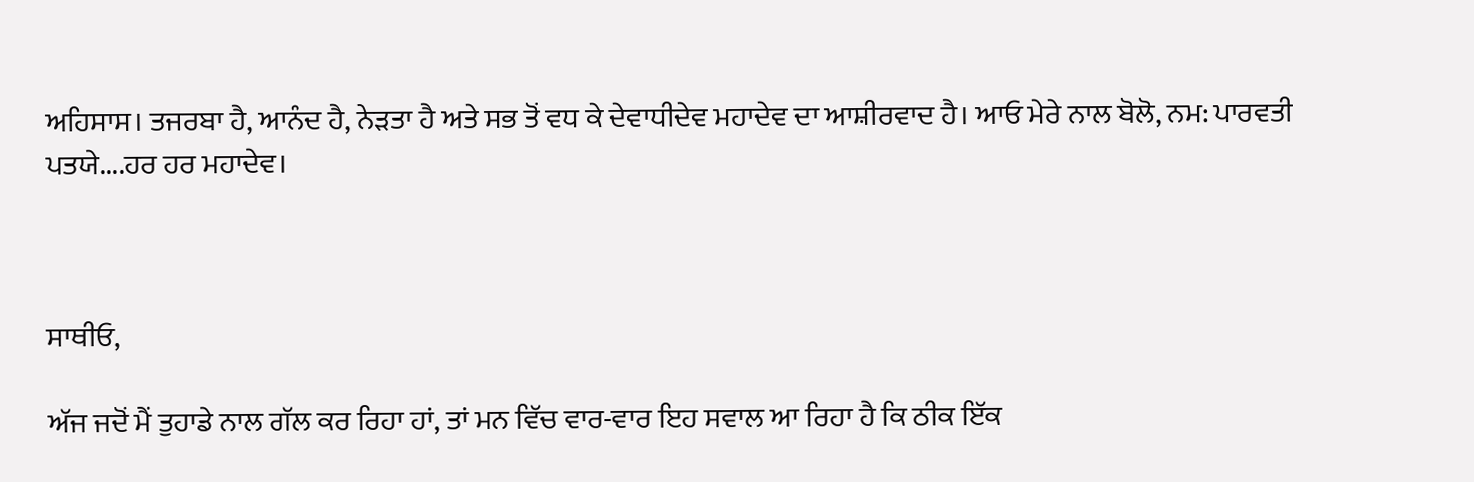ਅਹਿਸਾਸ। ਤਜਰਬਾ ਹੈ, ਆਨੰਦ ਹੈ, ਨੇੜਤਾ ਹੈ ਅਤੇ ਸਭ ਤੋਂ ਵਧ ਕੇ ਦੇਵਾਧੀਦੇਵ ਮਹਾਦੇਵ ਦਾ ਆਸ਼ੀਰਵਾਦ ਹੈ। ਆਓ ਮੇਰੇ ਨਾਲ ਬੋਲੋ, ਨਮ: ਪਾਰਵਤੀ ਪਤਯੇ....ਹਰ ਹਰ ਮਹਾਦੇਵ।



ਸਾਥੀਓ,

ਅੱਜ ਜਦੋਂ ਮੈਂ ਤੁਹਾਡੇ ਨਾਲ ਗੱਲ ਕਰ ਰਿਹਾ ਹਾਂ, ਤਾਂ ਮਨ ਵਿੱਚ ਵਾਰ-ਵਾਰ ਇਹ ਸਵਾਲ ਆ ਰਿਹਾ ਹੈ ਕਿ ਠੀਕ ਇੱਕ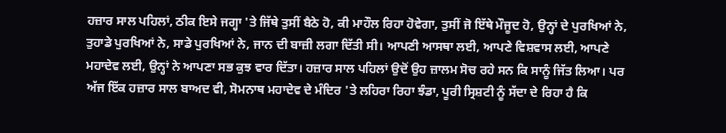ਹਜ਼ਾਰ ਸਾਲ ਪਹਿਲਾਂ, ਠੀਕ ਇਸੇ ਜਗ੍ਹਾ 'ਤੇ ਜਿੱਥੇ ਤੁਸੀਂ ਬੈਠੇ ਹੋ, ਕੀ ਮਾਹੌਲ ਰਿਹਾ ਹੋਵੇਗਾ, ਤੁਸੀਂ ਜੋ ਇੱਥੇ ਮੌਜੂਦ ਹੋ, ਉਨ੍ਹਾਂ ਦੇ ਪੁਰਖਿਆਂ ਨੇ, ਤੁਹਾਡੇ ਪੁਰਖਿਆਂ ਨੇ, ਸਾਡੇ ਪੁਰਖਿਆਂ ਨੇ, ਜਾਨ ਦੀ ਬਾਜ਼ੀ ਲਗਾ ਦਿੱਤੀ ਸੀ। ਆਪਣੀ ਆਸਥਾ ਲਈ, ਆਪਣੇ ਵਿਸ਼ਵਾਸ ਲਈ, ਆਪਣੇ ਮਹਾਦੇਵ ਲਈ, ਉਨ੍ਹਾਂ ਨੇ ਆਪਣਾ ਸਭ ਕੁਝ ਵਾਰ ਦਿੱਤਾ। ਹਜ਼ਾਰ ਸਾਲ ਪਹਿਲਾਂ ਉਦੋਂ ਉਹ ਜ਼ਾਲਮ ਸੋਚ ਰਹੇ ਸਨ ਕਿ ਸਾਨੂੰ ਜਿੱਤ ਲਿਆ। ਪਰ ਅੱਜ ਇੱਕ ਹਜ਼ਾਰ ਸਾਲ ਬਾਅਦ ਵੀ, ਸੋਮਨਾਥ ਮਹਾਦੇਵ ਦੇ ਮੰਦਿਰ 'ਤੇ ਲਹਿਰਾ ਰਿਹਾ ਝੰਡਾ, ਪੂਰੀ ਸ੍ਰਿਸ਼ਟੀ ਨੂੰ ਸੱਦਾ ਦੇ ਰਿਹਾ ਹੈ ਕਿ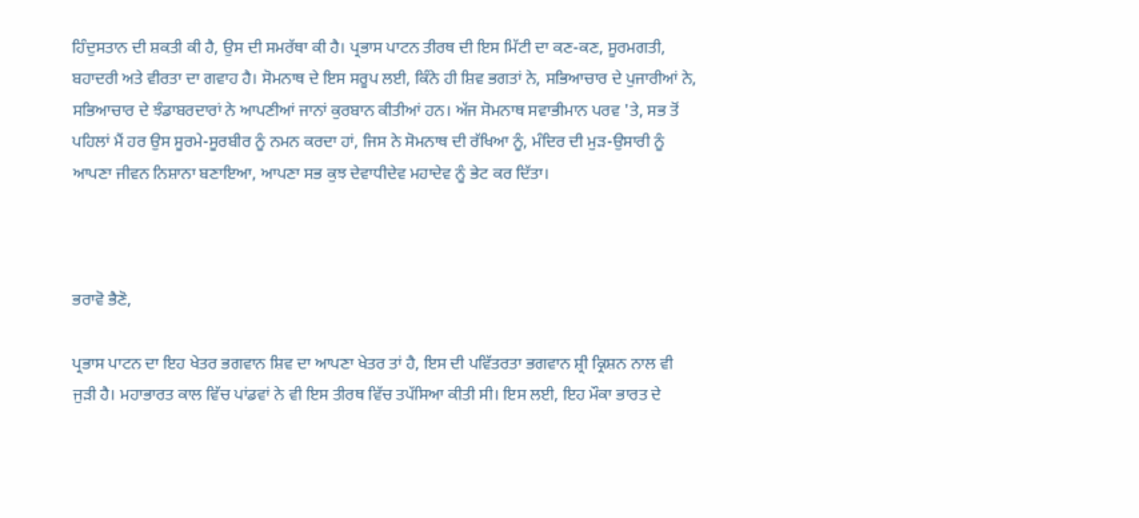ਹਿੰਦੁਸਤਾਨ ਦੀ ਸ਼ਕਤੀ ਕੀ ਹੈ, ਉਸ ਦੀ ਸਮਰੱਥਾ ਕੀ ਹੈ। ਪ੍ਰਭਾਸ ਪਾਟਨ ਤੀਰਥ ਦੀ ਇਸ ਮਿੱਟੀ ਦਾ ਕਣ-ਕਣ, ਸੂਰਮਗਤੀ, ਬਹਾਦਰੀ ਅਤੇ ਵੀਰਤਾ ਦਾ ਗਵਾਹ ਹੈ। ਸੋਮਨਾਥ ਦੇ ਇਸ ਸਰੂਪ ਲਈ, ਕਿੰਨੇ ਹੀ ਸ਼ਿਵ ਭਗਤਾਂ ਨੇ, ਸਭਿਆਚਾਰ ਦੇ ਪੁਜਾਰੀਆਂ ਨੇ, ਸਭਿਆਚਾਰ ਦੇ ਝੰਡਾਬਰਦਾਰਾਂ ਨੇ ਆਪਣੀਆਂ ਜਾਨਾਂ ਕੁਰਬਾਨ ਕੀਤੀਆਂ ਹਨ। ਅੱਜ ਸੋਮਨਾਥ ਸਵਾਭੀਮਾਨ ਪਰਵ 'ਤੇ, ਸਭ ਤੋਂ ਪਹਿਲਾਂ ਮੈਂ ਹਰ ਉਸ ਸੂਰਮੇ-ਸੂਰਬੀਰ ਨੂੰ ਨਮਨ ਕਰਦਾ ਹਾਂ, ਜਿਸ ਨੇ ਸੋਮਨਾਥ ਦੀ ਰੱਖਿਆ ਨੂੰ, ਮੰਦਿਰ ਦੀ ਮੁੜ-ਉਸਾਰੀ ਨੂੰ ਆਪਣਾ ਜੀਵਨ ਨਿਸ਼ਾਨਾ ਬਣਾਇਆ, ਆਪਣਾ ਸਭ ਕੁਝ ਦੇਵਾਧੀਦੇਵ ਮਹਾਦੇਵ ਨੂੰ ਭੇਟ ਕਰ ਦਿੱਤਾ।



ਭਰਾਵੋ ਭੈਣੋ,

ਪ੍ਰਭਾਸ ਪਾਟਨ ਦਾ ਇਹ ਖੇਤਰ ਭਗਵਾਨ ਸ਼ਿਵ ਦਾ ਆਪਣਾ ਖੇਤਰ ਤਾਂ ਹੈ, ਇਸ ਦੀ ਪਵਿੱਤਰਤਾ ਭਗਵਾਨ ਸ਼੍ਰੀ ਕ੍ਰਿਸ਼ਨ ਨਾਲ ਵੀ ਜੁੜੀ ਹੈ। ਮਹਾਭਾਰਤ ਕਾਲ ਵਿੱਚ ਪਾਂਡਵਾਂ ਨੇ ਵੀ ਇਸ ਤੀਰਥ ਵਿੱਚ ਤਪੱਸਿਆ ਕੀਤੀ ਸੀ। ਇਸ ਲਈ, ਇਹ ਮੌਕਾ ਭਾਰਤ ਦੇ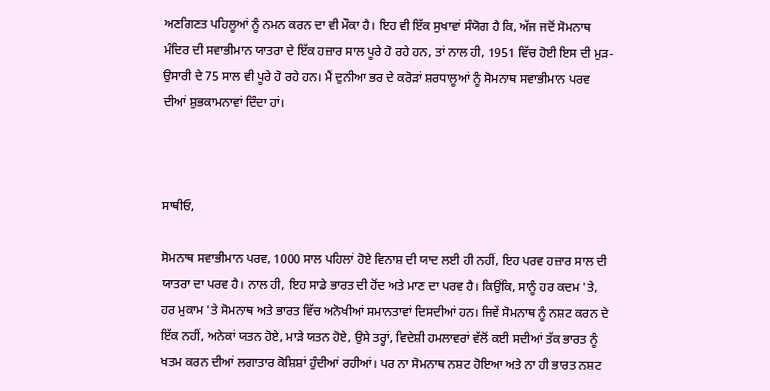ਅਣਗਿਣਤ ਪਹਿਲੂਆਂ ਨੂੰ ਨਮਨ ਕਰਨ ਦਾ ਵੀ ਮੌਕਾ ਹੈ। ਇਹ ਵੀ ਇੱਕ ਸੁਖਾਵਾਂ ਸੰਯੋਗ ਹੈ ਕਿ, ਅੱਜ ਜਦੋਂ ਸੋਮਨਾਥ ਮੰਦਿਰ ਦੀ ਸਵਾਭੀਮਾਨ ਯਾਤਰਾ ਦੇ ਇੱਕ ਹਜ਼ਾਰ ਸਾਲ ਪੂਰੇ ਹੋ ਰਹੇ ਹਨ, ਤਾਂ ਨਾਲ ਹੀ, 1951 ਵਿੱਚ ਹੋਈ ਇਸ ਦੀ ਮੁੜ-ਉਸਾਰੀ ਦੇ 75 ਸਾਲ ਵੀ ਪੂਰੇ ਹੋ ਰਹੇ ਹਨ। ਮੈਂ ਦੁਨੀਆ ਭਰ ਦੇ ਕਰੋੜਾਂ ਸ਼ਰਧਾਲੂਆਂ ਨੂੰ ਸੋਮਨਾਥ ਸਵਾਭੀਮਾਨ ਪਰਵ ਦੀਆਂ ਸ਼ੁਭਕਾਮਨਾਵਾਂ ਦਿੰਦਾ ਹਾਂ।



ਸਾਥੀਓ,

ਸੋਮਨਾਥ ਸਵਾਭੀਮਾਨ ਪਰਵ, 1000 ਸਾਲ ਪਹਿਲਾਂ ਹੋਏ ਵਿਨਾਸ਼ ਦੀ ਯਾਦ ਲਈ ਹੀ ਨਹੀਂ, ਇਹ ਪਰਵ ਹਜ਼ਾਰ ਸਾਲ ਦੀ ਯਾਤਰਾ ਦਾ ਪਰਵ ਹੈ। ਨਾਲ ਹੀ, ਇਹ ਸਾਡੇ ਭਾਰਤ ਦੀ ਹੋਂਦ ਅਤੇ ਮਾਣ ਦਾ ਪਰਵ ਹੈ। ਕਿਉਂਕਿ, ਸਾਨੂੰ ਹਰ ਕਦਮ 'ਤੇ, ਹਰ ਮੁਕਾਮ 'ਤੇ ਸੋਮਨਾਥ ਅਤੇ ਭਾਰਤ ਵਿੱਚ ਅਨੋਖੀਆਂ ਸਮਾਨਤਾਵਾਂ ਦਿਸਦੀਆਂ ਹਨ। ਜਿਵੇਂ ਸੋਮਨਾਥ ਨੂੰ ਨਸ਼ਟ ਕਰਨ ਦੇ ਇੱਕ ਨਹੀਂ, ਅਨੇਕਾਂ ਯਤਨ ਹੋਏ, ਮਾੜੇ ਯਤਨ ਹੋਏ, ਉਸੇ ਤਰ੍ਹਾਂ, ਵਿਦੇਸ਼ੀ ਹਮਲਾਵਰਾਂ ਵੱਲੋਂ ਕਈ ਸਦੀਆਂ ਤੱਕ ਭਾਰਤ ਨੂੰ ਖਤਮ ਕਰਨ ਦੀਆਂ ਲਗਾਤਾਰ ਕੋਸ਼ਿਸ਼ਾਂ ਹੁੰਦੀਆਂ ਰਹੀਆਂ। ਪਰ ਨਾ ਸੋਮਨਾਥ ਨਸ਼ਟ ਹੋਇਆ ਅਤੇ ਨਾ ਹੀ ਭਾਰਤ ਨਸ਼ਟ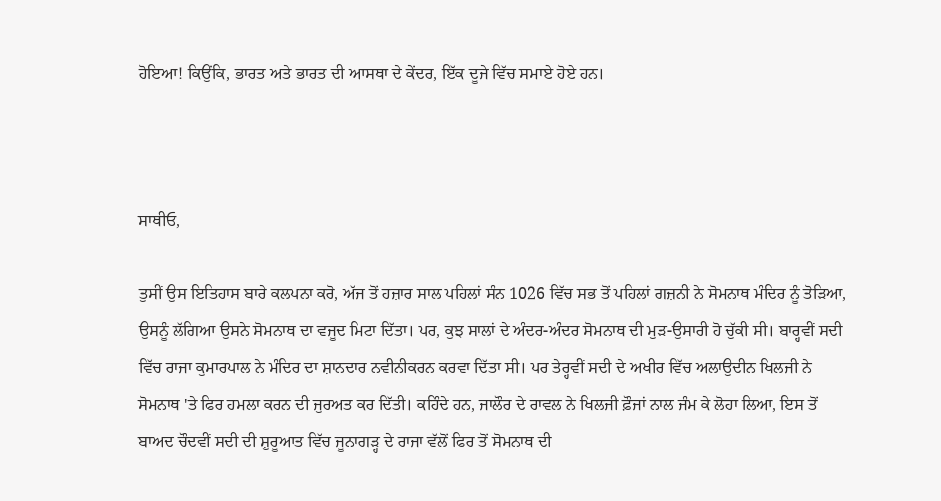ਹੋਇਆ! ਕਿਉਂਕਿ, ਭਾਰਤ ਅਤੇ ਭਾਰਤ ਦੀ ਆਸਥਾ ਦੇ ਕੇਂਦਰ, ਇੱਕ ਦੂਜੇ ਵਿੱਚ ਸਮਾਏ ਹੋਏ ਹਨ।



ਸਾਥੀਓ,

ਤੁਸੀਂ ਉਸ ਇਤਿਹਾਸ ਬਾਰੇ ਕਲਪਨਾ ਕਰੋ, ਅੱਜ ਤੋਂ ਹਜ਼ਾਰ ਸਾਲ ਪਹਿਲਾਂ ਸੰਨ 1026 ਵਿੱਚ ਸਭ ਤੋਂ ਪਹਿਲਾਂ ਗਜ਼ਨੀ ਨੇ ਸੋਮਨਾਥ ਮੰਦਿਰ ਨੂੰ ਤੋੜਿਆ, ਉਸਨੂੰ ਲੱਗਿਆ ਉਸਨੇ ਸੋਮਨਾਥ ਦਾ ਵਜੂਦ ਮਿਟਾ ਦਿੱਤਾ। ਪਰ, ਕੁਝ ਸਾਲਾਂ ਦੇ ਅੰਦਰ-ਅੰਦਰ ਸੋਮਨਾਥ ਦੀ ਮੁੜ-ਉਸਾਰੀ ਹੋ ਚੁੱਕੀ ਸੀ। ਬਾਰ੍ਹਵੀਂ ਸਦੀ ਵਿੱਚ ਰਾਜਾ ਕੁਮਾਰਪਾਲ ਨੇ ਮੰਦਿਰ ਦਾ ਸ਼ਾਨਦਾਰ ਨਵੀਨੀਕਰਨ ਕਰਵਾ ਦਿੱਤਾ ਸੀ। ਪਰ ਤੇਰ੍ਹਵੀਂ ਸਦੀ ਦੇ ਅਖੀਰ ਵਿੱਚ ਅਲਾਉਦੀਨ ਖਿਲਜੀ ਨੇ ਸੋਮਨਾਥ 'ਤੇ ਫਿਰ ਹਮਲਾ ਕਰਨ ਦੀ ਜੁਰਅਤ ਕਰ ਦਿੱਤੀ। ਕਹਿੰਦੇ ਹਨ, ਜਾਲੌਰ ਦੇ ਰਾਵਲ ਨੇ ਖਿਲਜੀ ਫ਼ੌਜਾਂ ਨਾਲ ਜੰਮ ਕੇ ਲੋਹਾ ਲਿਆ, ਇਸ ਤੋਂ ਬਾਅਦ ਚੌਦਵੀਂ ਸਦੀ ਦੀ ਸ਼ੁਰੂਆਤ ਵਿੱਚ ਜੂਨਾਗੜ੍ਹ ਦੇ ਰਾਜਾ ਵੱਲੋਂ ਫਿਰ ਤੋਂ ਸੋਮਨਾਥ ਦੀ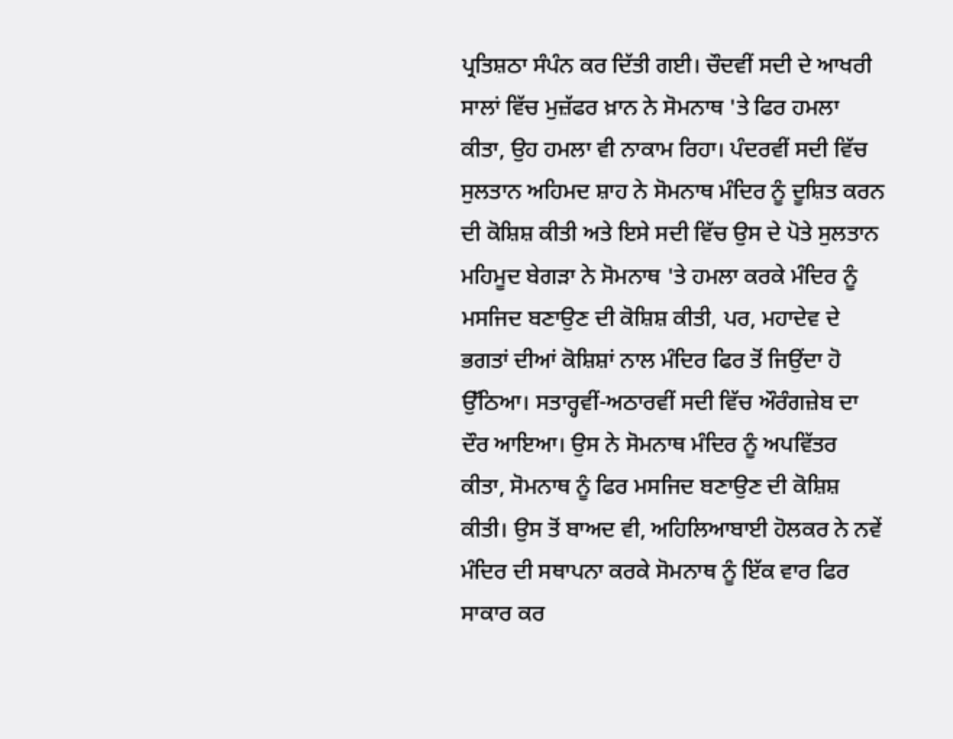ਪ੍ਰਤਿਸ਼ਠਾ ਸੰਪੰਨ ਕਰ ਦਿੱਤੀ ਗਈ। ਚੌਦਵੀਂ ਸਦੀ ਦੇ ਆਖਰੀ ਸਾਲਾਂ ਵਿੱਚ ਮੁਜ਼ੱਫਰ ਖ਼ਾਨ ਨੇ ਸੋਮਨਾਥ 'ਤੇ ਫਿਰ ਹਮਲਾ ਕੀਤਾ, ਉਹ ਹਮਲਾ ਵੀ ਨਾਕਾਮ ਰਿਹਾ। ਪੰਦਰਵੀਂ ਸਦੀ ਵਿੱਚ ਸੁਲਤਾਨ ਅਹਿਮਦ ਸ਼ਾਹ ਨੇ ਸੋਮਨਾਥ ਮੰਦਿਰ ਨੂੰ ਦੂਸ਼ਿਤ ਕਰਨ ਦੀ ਕੋਸ਼ਿਸ਼ ਕੀਤੀ ਅਤੇ ਇਸੇ ਸਦੀ ਵਿੱਚ ਉਸ ਦੇ ਪੋਤੇ ਸੁਲਤਾਨ ਮਹਿਮੂਦ ਬੇਗੜਾ ਨੇ ਸੋਮਨਾਥ 'ਤੇ ਹਮਲਾ ਕਰਕੇ ਮੰਦਿਰ ਨੂੰ ਮਸਜਿਦ ਬਣਾਉਣ ਦੀ ਕੋਸ਼ਿਸ਼ ਕੀਤੀ, ਪਰ, ਮਹਾਦੇਵ ਦੇ ਭਗਤਾਂ ਦੀਆਂ ਕੋਸ਼ਿਸ਼ਾਂ ਨਾਲ ਮੰਦਿਰ ਫਿਰ ਤੋਂ ਜਿਉਂਦਾ ਹੋ ਉੱਠਿਆ। ਸਤਾਰ੍ਹਵੀਂ-ਅਠਾਰਵੀਂ ਸਦੀ ਵਿੱਚ ਔਰੰਗਜ਼ੇਬ ਦਾ ਦੌਰ ਆਇਆ। ਉਸ ਨੇ ਸੋਮਨਾਥ ਮੰਦਿਰ ਨੂੰ ਅਪਵਿੱਤਰ ਕੀਤਾ, ਸੋਮਨਾਥ ਨੂੰ ਫਿਰ ਮਸਜਿਦ ਬਣਾਉਣ ਦੀ ਕੋਸ਼ਿਸ਼ ਕੀਤੀ। ਉਸ ਤੋਂ ਬਾਅਦ ਵੀ, ਅਹਿਲਿਆਬਾਈ ਹੋਲਕਰ ਨੇ ਨਵੇਂ ਮੰਦਿਰ ਦੀ ਸਥਾਪਨਾ ਕਰਕੇ ਸੋਮਨਾਥ ਨੂੰ ਇੱਕ ਵਾਰ ਫਿਰ ਸਾਕਾਰ ਕਰ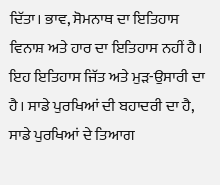ਦਿੱਤਾ। ਭਾਵ, ਸੋਮਨਾਥ ਦਾ ਇਤਿਹਾਸ ਵਿਨਾਸ਼ ਅਤੇ ਹਾਰ ਦਾ ਇਤਿਹਾਸ ਨਹੀਂ ਹੈ। ਇਹ ਇਤਿਹਾਸ ਜਿੱਤ ਅਤੇ ਮੁੜ-ਉਸਾਰੀ ਦਾ ਹੈ। ਸਾਡੇ ਪੁਰਖਿਆਂ ਦੀ ਬਹਾਦਰੀ ਦਾ ਹੈ, ਸਾਡੇ ਪੁਰਖਿਆਂ ਦੇ ਤਿਆਗ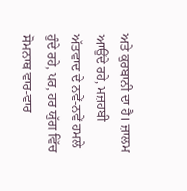ਅਤੇ ਕੁਰਬਾਨੀ ਦਾ ਹੈ। ਜ਼ਾਲਮ ਆਉਂਦੇ ਰਹੇ, ਮਜ਼ਹਬੀ ਅੱਤਵਾਦ ਦੇ ਨਵੇਂ-ਨਵੇਂ ਹਮਲੇ ਹੁੰਦੇ ਰਹੇ, ਪਰ, ਹਰ ਯੁੱਗ ਵਿੱਚ ਸੋਮਨਾਥ ਵਾਰ-ਵਾਰ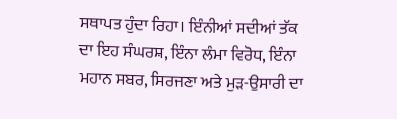ਸਥਾਪਤ ਹੁੰਦਾ ਰਿਹਾ। ਇੰਨੀਆਂ ਸਦੀਆਂ ਤੱਕ ਦਾ ਇਹ ਸੰਘਰਸ਼, ਇੰਨਾ ਲੰਮਾ ਵਿਰੋਧ, ਇੰਨਾ ਮਹਾਨ ਸਬਰ, ਸਿਰਜਣਾ ਅਤੇ ਮੁੜ-ਉਸਾਰੀ ਦਾ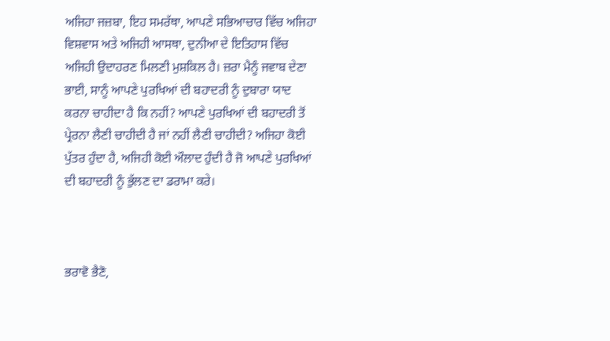ਅਜਿਹਾ ਜਜ਼ਬਾ, ਇਹ ਸਮਰੱਥਾ, ਆਪਣੇ ਸਭਿਆਚਾਰ ਵਿੱਚ ਅਜਿਹਾ ਵਿਸ਼ਵਾਸ ਅਤੇ ਅਜਿਹੀ ਆਸਥਾ, ਦੁਨੀਆ ਦੇ ਇਤਿਹਾਸ ਵਿੱਚ ਅਜਿਹੀ ਉਦਾਹਰਣ ਮਿਲਣੀ ਮੁਸ਼ਕਿਲ ਹੈ। ਜ਼ਰਾ ਮੈਨੂੰ ਜਵਾਬ ਦੇਣਾ ਭਾਈ, ਸਾਨੂੰ ਆਪਣੇ ਪੁਰਖਿਆਂ ਦੀ ਬਹਾਦਰੀ ਨੂੰ ਦੁਬਾਰਾ ਯਾਦ ਕਰਨਾ ਚਾਹੀਦਾ ਹੈ ਕਿ ਨਹੀਂ? ਆਪਣੇ ਪੁਰਖਿਆਂ ਦੀ ਬਹਾਦਰੀ ਤੋਂ ਪ੍ਰੇਰਨਾ ਲੈਣੀ ਚਾਹੀਦੀ ਹੈ ਜਾਂ ਨਹੀਂ ਲੈਣੀ ਚਾਹੀਦੀ? ਅਜਿਹਾ ਕੋਈ ਪੁੱਤਰ ਹੁੰਦਾ ਹੈ, ਅਜਿਹੀ ਕੋਈ ਔਲਾਦ ਹੁੰਦੀ ਹੈ ਜੋ ਆਪਣੇ ਪੁਰਖਿਆਂ ਦੀ ਬਹਾਦਰੀ ਨੂੰ ਭੁੱਲਣ ਦਾ ਡਰਾਮਾ ਕਰੇ।



ਭਰਾਵੋ ਭੈਣੋ,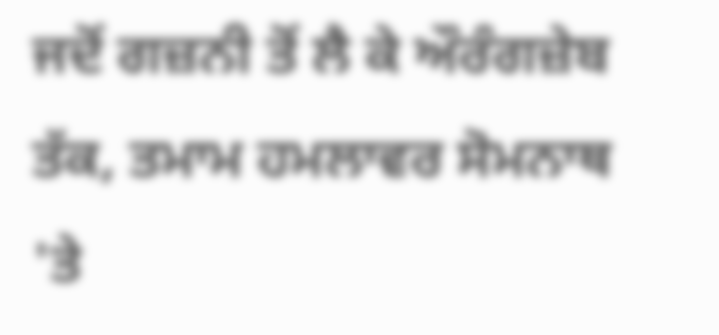ਜਦੋਂ ਗਜ਼ਨੀ ਤੋਂ ਲੈ ਕੇ ਔਰੰਗਜ਼ੇਬ ਤੱਕ, ਤਮਾਮ ਹਮਲਾਵਰ ਸੋਮਨਾਥ 'ਤੇ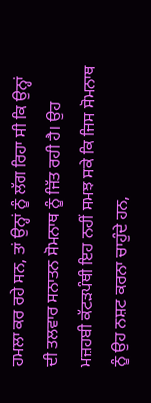ਹਮਲਾ ਕਰ ਰਹੇ ਸਨ, ਤਾਂ ਉਨ੍ਹਾਂ ਨੂੰ ਲੱਗ ਰਿਹਾ ਸੀ ਕਿ ਉਨ੍ਹਾਂ ਦੀ ਤਲਵਾਰ ਸਨਾਤਨ ਸੋਮਨਾਥ ਨੂੰ ਜਿੱਤ ਰਹੀ ਹੈ। ਉਹ ਮਜ਼ਹਬੀ ਕੱਟੜਪੰਥੀ ਇਹ ਨਹੀਂ ਸਮਝ ਸਕੇ ਕਿ ਜਿਸ ਸੋਮਨਾਥ ਨੂੰ ਉਹ ਨਸ਼ਟ ਕਰਨਾ ਚਾਹੁੰਦੇ ਹਨ,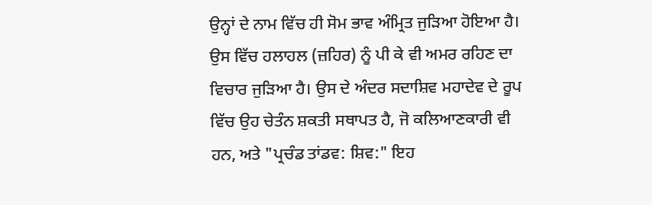ਉਨ੍ਹਾਂ ਦੇ ਨਾਮ ਵਿੱਚ ਹੀ ਸੋਮ ਭਾਵ ਅੰਮ੍ਰਿਤ ਜੁੜਿਆ ਹੋਇਆ ਹੈ। ਉਸ ਵਿੱਚ ਹਲਾਹਲ (ਜ਼ਹਿਰ) ਨੂੰ ਪੀ ਕੇ ਵੀ ਅਮਰ ਰਹਿਣ ਦਾ ਵਿਚਾਰ ਜੁੜਿਆ ਹੈ। ਉਸ ਦੇ ਅੰਦਰ ਸਦਾਸ਼ਿਵ ਮਹਾਦੇਵ ਦੇ ਰੂਪ ਵਿੱਚ ਉਹ ਚੇਤੰਨ ਸ਼ਕਤੀ ਸਥਾਪਤ ਹੈ, ਜੋ ਕਲਿਆਣਕਾਰੀ ਵੀ ਹਨ, ਅਤੇ "ਪ੍ਰਚੰਡ ਤਾਂਡਵ: ਸ਼ਿਵ:" ਇਹ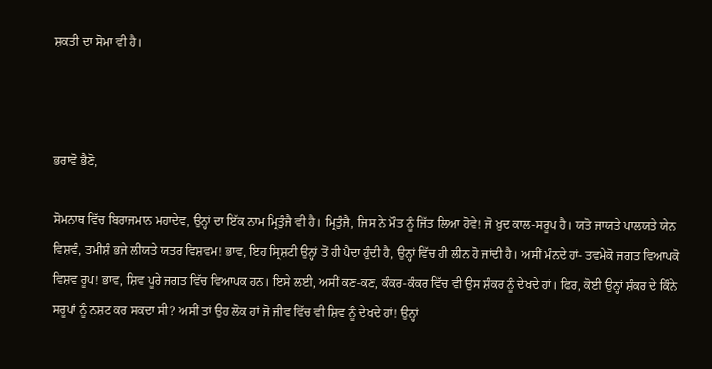ਸ਼ਕਤੀ ਦਾ ਸੋਮਾ ਵੀ ਹੈ।



ਭਰਾਵੋ ਭੈਣੋ,

ਸੋਮਨਾਥ ਵਿੱਚ ਬਿਰਾਜਮਾਨ ਮਹਾਦੇਵ, ਉਨ੍ਹਾਂ ਦਾ ਇੱਕ ਨਾਮ ਮ੍ਰਿਤੁੰਜੈ ਵੀ ਹੈ। ਮ੍ਰਿਤੁੰਜੈ, ਜਿਸ ਨੇ ਮੌਤ ਨੂੰ ਜਿੱਤ ਲਿਆ ਹੋਵੇ! ਜੋ ਖ਼ੁਦ ਕਾਲ-ਸਰੂਪ ਹੈ। ਯਤੋ ਜਾਯਤੇ ਪਾਲਯਤੇ ਯੇਨ ਵਿਸ਼ਵੰ, ਤਮੀਸ਼ੰ ਭਜੇ ਲੀਯਤੇ ਯਤਰ ਵਿਸ਼ਵਮ! ਭਾਵ, ਇਹ ਸ੍ਰਿਸ਼ਟੀ ਉਨ੍ਹਾਂ ਤੋਂ ਹੀ ਪੈਦਾ ਹੁੰਦੀ ਹੈ, ਉਨ੍ਹਾਂ ਵਿੱਚ ਹੀ ਲੀਨ ਹੋ ਜਾਂਦੀ ਹੈ। ਅਸੀਂ ਮੰਨਦੇ ਹਾਂ- ਤਵਮੇਕੋ ਜਗਤ ਵਿਆਪਕੋ ਵਿਸ਼ਵ ਰੂਪ! ਭਾਵ, ਸ਼ਿਵ ਪੂਰੇ ਜਗਤ ਵਿੱਚ ਵਿਆਪਕ ਹਨ। ਇਸੇ ਲਈ, ਅਸੀਂ ਕਣ-ਕਣ, ਕੰਕਰ-ਕੰਕਰ ਵਿੱਚ ਵੀ ਉਸ ਸ਼ੰਕਰ ਨੂੰ ਦੇਖਦੇ ਹਾਂ। ਫਿਰ, ਕੋਈ ਉਨ੍ਹਾਂ ਸ਼ੰਕਰ ਦੇ ਕਿੰਨੇ ਸਰੂਪਾਂ ਨੂੰ ਨਸ਼ਟ ਕਰ ਸਕਦਾ ਸੀ? ਅਸੀਂ ਤਾਂ ਉਹ ਲੋਕ ਹਾਂ ਜੋ ਜੀਵ ਵਿੱਚ ਵੀ ਸ਼ਿਵ ਨੂੰ ਦੇਖਦੇ ਹਾਂ! ਉਨ੍ਹਾਂ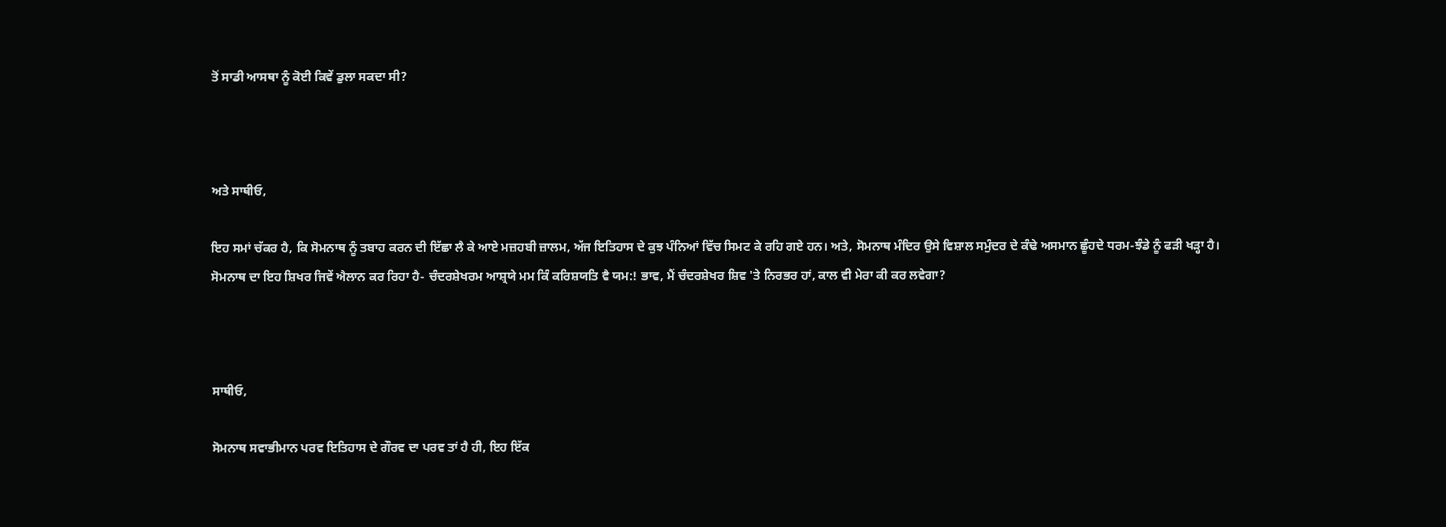ਤੋਂ ਸਾਡੀ ਆਸਥਾ ਨੂੰ ਕੋਈ ਕਿਵੇਂ ਡੁਲਾ ਸਕਦਾ ਸੀ?



ਅਤੇ ਸਾਥੀਓ,

ਇਹ ਸਮਾਂ ਚੱਕਰ ਹੈ, ਕਿ ਸੋਮਨਾਥ ਨੂੰ ਤਬਾਹ ਕਰਨ ਦੀ ਇੱਛਾ ਲੈ ਕੇ ਆਏ ਮਜ਼ਹਬੀ ਜ਼ਾਲਮ, ਅੱਜ ਇਤਿਹਾਸ ਦੇ ਕੁਝ ਪੰਨਿਆਂ ਵਿੱਚ ਸਿਮਟ ਕੇ ਰਹਿ ਗਏ ਹਨ। ਅਤੇ, ਸੋਮਨਾਥ ਮੰਦਿਰ ਉਸੇ ਵਿਸ਼ਾਲ ਸਮੁੰਦਰ ਦੇ ਕੰਢੇ ਅਸਮਾਨ ਛੂੰਹਦੇ ਧਰਮ-ਝੰਡੇ ਨੂੰ ਫੜੀ ਖੜ੍ਹਾ ਹੈ। ਸੋਮਨਾਥ ਦਾ ਇਹ ਸ਼ਿਖਰ ਜਿਵੇਂ ਐਲਾਨ ਕਰ ਰਿਹਾ ਹੈ- ਚੰਦਰਸ਼ੇਖਰਮ ਆਸ਼੍ਰਯੇ ਮਮ ਕਿੰ ਕਰਿਸ਼ਯਤਿ ਵੈ ਯਮ:! ਭਾਵ, ਮੈਂ ਚੰਦਰਸ਼ੇਖਰ ਸ਼ਿਵ 'ਤੇ ਨਿਰਭਰ ਹਾਂ, ਕਾਲ ਵੀ ਮੇਰਾ ਕੀ ਕਰ ਲਵੇਗਾ?



ਸਾਥੀਓ,

ਸੋਮਨਾਥ ਸਵਾਭੀਮਾਨ ਪਰਵ ਇਤਿਹਾਸ ਦੇ ਗੌਰਵ ਦਾ ਪਰਵ ਤਾਂ ਹੈ ਹੀ, ਇਹ ਇੱਕ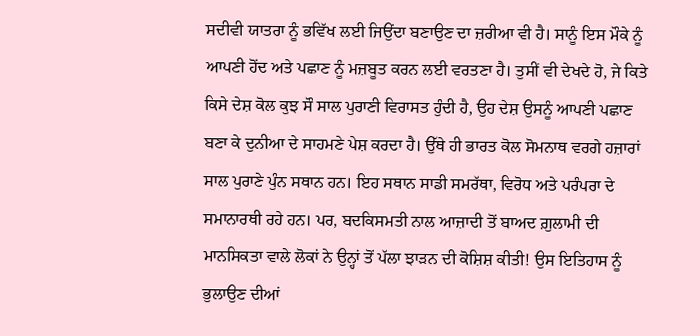ਸਦੀਵੀ ਯਾਤਰਾ ਨੂੰ ਭਵਿੱਖ ਲਈ ਜਿਉਂਦਾ ਬਣਾਉਣ ਦਾ ਜ਼ਰੀਆ ਵੀ ਹੈ। ਸਾਨੂੰ ਇਸ ਮੌਕੇ ਨੂੰ ਆਪਣੀ ਹੋਂਦ ਅਤੇ ਪਛਾਣ ਨੂੰ ਮਜ਼ਬੂਤ ਕਰਨ ਲਈ ਵਰਤਣਾ ਹੈ। ਤੁਸੀਂ ਵੀ ਦੇਖਦੇ ਹੋ, ਜੇ ਕਿਤੇ ਕਿਸੇ ਦੇਸ਼ ਕੋਲ ਕੁਝ ਸੌ ਸਾਲ ਪੁਰਾਣੀ ਵਿਰਾਸਤ ਹੁੰਦੀ ਹੈ, ਉਹ ਦੇਸ਼ ਉਸਨੂੰ ਆਪਣੀ ਪਛਾਣ ਬਣਾ ਕੇ ਦੁਨੀਆ ਦੇ ਸਾਹਮਣੇ ਪੇਸ਼ ਕਰਦਾ ਹੈ। ਉੱਥੇ ਹੀ ਭਾਰਤ ਕੋਲ ਸੋਮਨਾਥ ਵਰਗੇ ਹਜ਼ਾਰਾਂ ਸਾਲ ਪੁਰਾਣੇ ਪੁੰਨ ਸਥਾਨ ਹਨ। ਇਹ ਸਥਾਨ ਸਾਡੀ ਸਮਰੱਥਾ, ਵਿਰੋਧ ਅਤੇ ਪਰੰਪਰਾ ਦੇ ਸਮਾਨਾਰਥੀ ਰਹੇ ਹਨ। ਪਰ, ਬਦਕਿਸਮਤੀ ਨਾਲ ਆਜ਼ਾਦੀ ਤੋਂ ਬਾਅਦ ਗ਼ੁਲਾਮੀ ਦੀ ਮਾਨਸਿਕਤਾ ਵਾਲੇ ਲੋਕਾਂ ਨੇ ਉਨ੍ਹਾਂ ਤੋਂ ਪੱਲਾ ਝਾੜਨ ਦੀ ਕੋਸ਼ਿਸ਼ ਕੀਤੀ! ਉਸ ਇਤਿਹਾਸ ਨੂੰ ਭੁਲਾਉਣ ਦੀਆਂ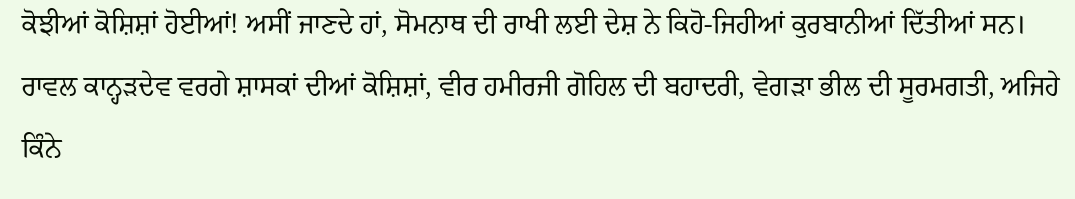ਕੋਝੀਆਂ ਕੋਸ਼ਿਸ਼ਾਂ ਹੋਈਆਂ! ਅਸੀਂ ਜਾਣਦੇ ਹਾਂ, ਸੋਮਨਾਥ ਦੀ ਰਾਖੀ ਲਈ ਦੇਸ਼ ਨੇ ਕਿਹੋ-ਜਿਹੀਆਂ ਕੁਰਬਾਨੀਆਂ ਦਿੱਤੀਆਂ ਸਨ। ਰਾਵਲ ਕਾਨ੍ਹੜਦੇਵ ਵਰਗੇ ਸ਼ਾਸਕਾਂ ਦੀਆਂ ਕੋਸ਼ਿਸ਼ਾਂ, ਵੀਰ ਹਮੀਰਜੀ ਗੋਹਿਲ ਦੀ ਬਹਾਦਰੀ, ਵੇਗੜਾ ਭੀਲ ਦੀ ਸੂਰਮਗਤੀ, ਅਜਿਹੇ ਕਿੰਨੇ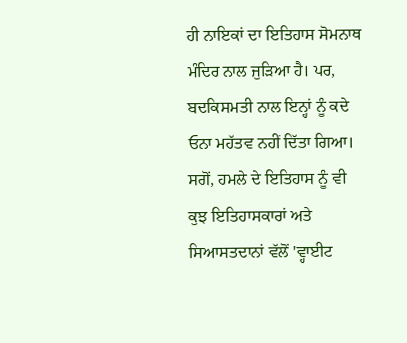ਹੀ ਨਾਇਕਾਂ ਦਾ ਇਤਿਹਾਸ ਸੋਮਨਾਥ ਮੰਦਿਰ ਨਾਲ ਜੁੜਿਆ ਹੈ। ਪਰ, ਬਦਕਿਸਮਤੀ ਨਾਲ ਇਨ੍ਹਾਂ ਨੂੰ ਕਦੇ ਓਨਾ ਮਹੱਤਵ ਨਹੀਂ ਦਿੱਤਾ ਗਿਆ। ਸਗੋਂ, ਹਮਲੇ ਦੇ ਇਤਿਹਾਸ ਨੂੰ ਵੀ ਕੁਝ ਇਤਿਹਾਸਕਾਰਾਂ ਅਤੇ ਸਿਆਸਤਦਾਨਾਂ ਵੱਲੋਂ 'ਵ੍ਹਾਈਟ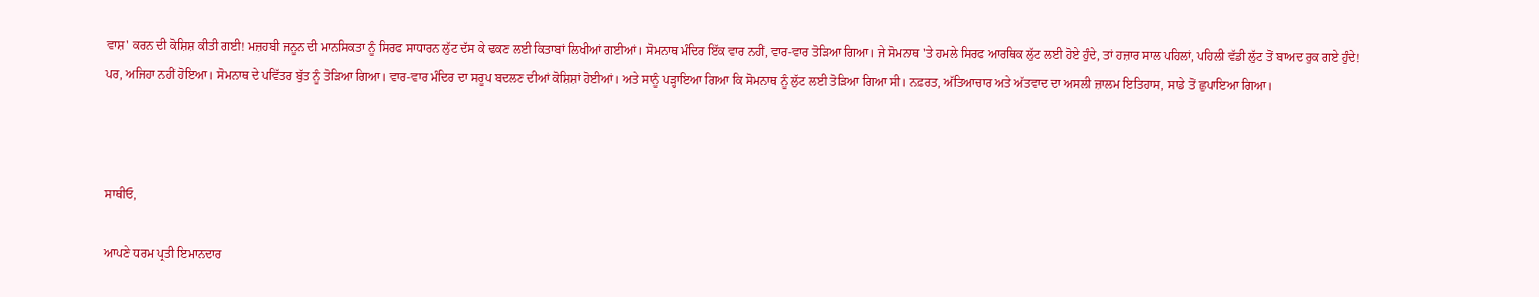ਵਾਸ਼' ਕਰਨ ਦੀ ਕੋਸ਼ਿਸ਼ ਕੀਤੀ ਗਈ! ਮਜ਼ਹਬੀ ਜਨੂਨ ਦੀ ਮਾਨਸਿਕਤਾ ਨੂੰ ਸਿਰਫ ਸਾਧਾਰਨ ਲੁੱਟ ਦੱਸ ਕੇ ਢਕਣ ਲਈ ਕਿਤਾਬਾਂ ਲਿਖੀਆਂ ਗਈਆਂ। ਸੋਮਨਾਥ ਮੰਦਿਰ ਇੱਕ ਵਾਰ ਨਹੀਂ, ਵਾਰ-ਵਾਰ ਤੋੜਿਆ ਗਿਆ। ਜੇ ਸੋਮਨਾਥ 'ਤੇ ਹਮਲੇ ਸਿਰਫ ਆਰਥਿਕ ਲੁੱਟ ਲਈ ਹੋਏ ਹੁੰਦੇ, ਤਾਂ ਹਜ਼ਾਰ ਸਾਲ ਪਹਿਲਾਂ, ਪਹਿਲੀ ਵੱਡੀ ਲੁੱਟ ਤੋਂ ਬਾਅਦ ਰੁਕ ਗਏ ਹੁੰਦੇ! ਪਰ, ਅਜਿਹਾ ਨਹੀਂ ਹੋਇਆ। ਸੋਮਨਾਥ ਦੇ ਪਵਿੱਤਰ ਬੁੱਤ ਨੂੰ ਤੋੜਿਆ ਗਿਆ। ਵਾਰ-ਵਾਰ ਮੰਦਿਰ ਦਾ ਸਰੂਪ ਬਦਲਣ ਦੀਆਂ ਕੋਸ਼ਿਸ਼ਾਂ ਹੋਈਆਂ। ਅਤੇ ਸਾਨੂੰ ਪੜ੍ਹਾਇਆ ਗਿਆ ਕਿ ਸੋਮਨਾਥ ਨੂੰ ਲੁੱਟ ਲਈ ਤੋੜਿਆ ਗਿਆ ਸੀ। ਨਫ਼ਰਤ, ਅੱਤਿਆਚਾਰ ਅਤੇ ਅੱਤਵਾਦ ਦਾ ਅਸਲੀ ਜ਼ਾਲਮ ਇਤਿਹਾਸ, ਸਾਡੇ ਤੋਂ ਛੁਪਾਇਆ ਗਿਆ।



ਸਾਥੀਓ,

ਆਪਣੇ ਧਰਮ ਪ੍ਰਤੀ ਇਮਾਨਦਾਰ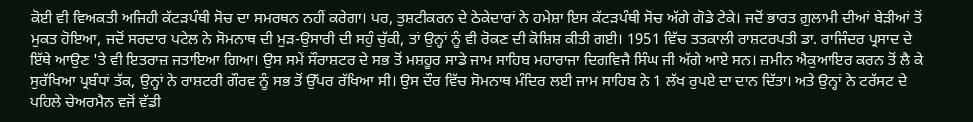ਕੋਈ ਵੀ ਵਿਅਕਤੀ ਅਜਿਹੀ ਕੱਟੜਪੰਥੀ ਸੋਚ ਦਾ ਸਮਰਥਨ ਨਹੀਂ ਕਰੇਗਾ। ਪਰ, ਤੁਸ਼ਟੀਕਰਨ ਦੇ ਠੇਕੇਦਾਰਾਂ ਨੇ ਹਮੇਸ਼ਾ ਇਸ ਕੱਟੜਪੰਥੀ ਸੋਚ ਅੱਗੇ ਗੋਡੇ ਟੇਕੇ। ਜਦੋਂ ਭਾਰਤ ਗ਼ੁਲਾਮੀ ਦੀਆਂ ਬੇੜੀਆਂ ਤੋਂ ਮੁਕਤ ਹੋਇਆ, ਜਦੋਂ ਸਰਦਾਰ ਪਟੇਲ ਨੇ ਸੋਮਨਾਥ ਦੀ ਮੁੜ-ਉਸਾਰੀ ਦੀ ਸਹੁੰ ਚੁੱਕੀ, ਤਾਂ ਉਨ੍ਹਾਂ ਨੂੰ ਵੀ ਰੋਕਣ ਦੀ ਕੋਸ਼ਿਸ਼ ਕੀਤੀ ਗਈ। 1951 ਵਿੱਚ ਤਤਕਾਲੀ ਰਾਸ਼ਟਰਪਤੀ ਡਾ. ਰਾਜਿੰਦਰ ਪ੍ਰਸਾਦ ਦੇ ਇੱਥੇ ਆਉਣ 'ਤੇ ਵੀ ਇਤਰਾਜ਼ ਜਤਾਇਆ ਗਿਆ। ਉਸ ਸਮੇਂ ਸੌਰਾਸ਼ਟਰ ਦੇ ਸਭ ਤੋਂ ਮਸ਼ਹੂਰ ਸਾਡੇ ਜਾਮ ਸਾਹਿਬ ਮਹਾਰਾਜਾ ਦਿਗਵਿਜੈ ਸਿੰਘ ਜੀ ਅੱਗੇ ਆਏ ਸਨ। ਜ਼ਮੀਨ ਐਕੁਆਇਰ ਕਰਨ ਤੋਂ ਲੈ ਕੇ ਸੁਰੱਖਿਆ ਪ੍ਰਬੰਧਾਂ ਤੱਕ, ਉਨ੍ਹਾਂ ਨੇ ਰਾਸ਼ਟਰੀ ਗੌਰਵ ਨੂੰ ਸਭ ਤੋਂ ਉੱਪਰ ਰੱਖਿਆ ਸੀ। ਉਸ ਦੌਰ ਵਿੱਚ ਸੋਮਨਾਥ ਮੰਦਿਰ ਲਈ ਜਾਮ ਸਾਹਿਬ ਨੇ 1 ਲੱਖ ਰੁਪਏ ਦਾ ਦਾਨ ਦਿੱਤਾ। ਅਤੇ ਉਨ੍ਹਾਂ ਨੇ ਟਰੱਸਟ ਦੇ ਪਹਿਲੇ ਚੇਅਰਮੈਨ ਵਜੋਂ ਵੱਡੀ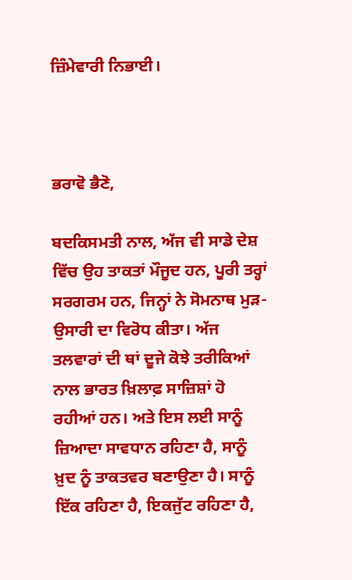ਜ਼ਿੰਮੇਵਾਰੀ ਨਿਭਾਈ।



ਭਰਾਵੋ ਭੈਣੋ,

ਬਦਕਿਸਮਤੀ ਨਾਲ, ਅੱਜ ਵੀ ਸਾਡੇ ਦੇਸ਼ ਵਿੱਚ ਉਹ ਤਾਕਤਾਂ ਮੌਜੂਦ ਹਨ, ਪੂਰੀ ਤਰ੍ਹਾਂ ਸਰਗਰਮ ਹਨ, ਜਿਨ੍ਹਾਂ ਨੇ ਸੋਮਨਾਥ ਮੁੜ-ਉਸਾਰੀ ਦਾ ਵਿਰੋਧ ਕੀਤਾ। ਅੱਜ ਤਲਵਾਰਾਂ ਦੀ ਥਾਂ ਦੂਜੇ ਕੋਝੇ ਤਰੀਕਿਆਂ ਨਾਲ ਭਾਰਤ ਖ਼ਿਲਾਫ਼ ਸਾਜ਼ਿਸ਼ਾਂ ਹੋ ਰਹੀਆਂ ਹਨ। ਅਤੇ ਇਸ ਲਈ ਸਾਨੂੰ ਜ਼ਿਆਦਾ ਸਾਵਧਾਨ ਰਹਿਣਾ ਹੈ, ਸਾਨੂੰ ਖ਼ੁਦ ਨੂੰ ਤਾਕਤਵਰ ਬਣਾਉਣਾ ਹੈ। ਸਾਨੂੰ ਇੱਕ ਰਹਿਣਾ ਹੈ, ਇਕਜੁੱਟ ਰਹਿਣਾ ਹੈ,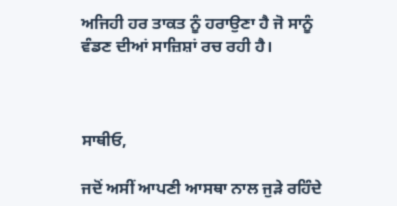ਅਜਿਹੀ ਹਰ ਤਾਕਤ ਨੂੰ ਹਰਾਉਣਾ ਹੈ ਜੋ ਸਾਨੂੰ ਵੰਡਣ ਦੀਆਂ ਸਾਜ਼ਿਸ਼ਾਂ ਰਚ ਰਹੀ ਹੈ।



ਸਾਥੀਓ,

ਜਦੋਂ ਅਸੀਂ ਆਪਣੀ ਆਸਥਾ ਨਾਲ ਜੁੜੇ ਰਹਿੰਦੇ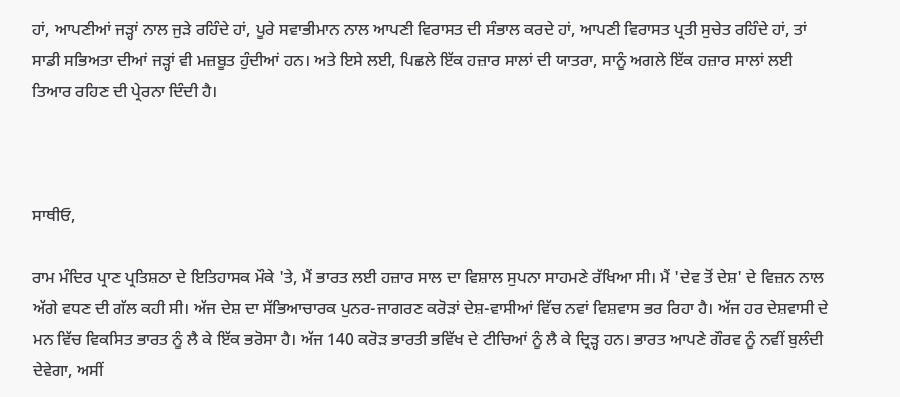ਹਾਂ, ਆਪਣੀਆਂ ਜੜ੍ਹਾਂ ਨਾਲ ਜੁੜੇ ਰਹਿੰਦੇ ਹਾਂ, ਪੂਰੇ ਸਵਾਭੀਮਾਨ ਨਾਲ ਆਪਣੀ ਵਿਰਾਸਤ ਦੀ ਸੰਭਾਲ ਕਰਦੇ ਹਾਂ, ਆਪਣੀ ਵਿਰਾਸਤ ਪ੍ਰਤੀ ਸੁਚੇਤ ਰਹਿੰਦੇ ਹਾਂ, ਤਾਂ ਸਾਡੀ ਸਭਿਅਤਾ ਦੀਆਂ ਜੜ੍ਹਾਂ ਵੀ ਮਜ਼ਬੂਤ ਹੁੰਦੀਆਂ ਹਨ। ਅਤੇ ਇਸੇ ਲਈ, ਪਿਛਲੇ ਇੱਕ ਹਜ਼ਾਰ ਸਾਲਾਂ ਦੀ ਯਾਤਰਾ, ਸਾਨੂੰ ਅਗਲੇ ਇੱਕ ਹਜ਼ਾਰ ਸਾਲਾਂ ਲਈ ਤਿਆਰ ਰਹਿਣ ਦੀ ਪ੍ਰੇਰਨਾ ਦਿੰਦੀ ਹੈ।



ਸਾਥੀਓ,

ਰਾਮ ਮੰਦਿਰ ਪ੍ਰਾਣ ਪ੍ਰਤਿਸ਼ਠਾ ਦੇ ਇਤਿਹਾਸਕ ਮੌਕੇ 'ਤੇ, ਮੈਂ ਭਾਰਤ ਲਈ ਹਜ਼ਾਰ ਸਾਲ ਦਾ ਵਿਸ਼ਾਲ ਸੁਪਨਾ ਸਾਹਮਣੇ ਰੱਖਿਆ ਸੀ। ਮੈਂ 'ਦੇਵ ਤੋਂ ਦੇਸ਼' ਦੇ ਵਿਜ਼ਨ ਨਾਲ ਅੱਗੇ ਵਧਣ ਦੀ ਗੱਲ ਕਹੀ ਸੀ। ਅੱਜ ਦੇਸ਼ ਦਾ ਸੱਭਿਆਚਾਰਕ ਪੁਨਰ-ਜਾਗਰਣ ਕਰੋੜਾਂ ਦੇਸ਼-ਵਾਸੀਆਂ ਵਿੱਚ ਨਵਾਂ ਵਿਸ਼ਵਾਸ ਭਰ ਰਿਹਾ ਹੈ। ਅੱਜ ਹਰ ਦੇਸ਼ਵਾਸੀ ਦੇ ਮਨ ਵਿੱਚ ਵਿਕਸਿਤ ਭਾਰਤ ਨੂੰ ਲੈ ਕੇ ਇੱਕ ਭਰੋਸਾ ਹੈ। ਅੱਜ 140 ਕਰੋੜ ਭਾਰਤੀ ਭਵਿੱਖ ਦੇ ਟੀਚਿਆਂ ਨੂੰ ਲੈ ਕੇ ਦ੍ਰਿੜ੍ਹ ਹਨ। ਭਾਰਤ ਆਪਣੇ ਗੌਰਵ ਨੂੰ ਨਵੀਂ ਬੁਲੰਦੀ ਦੇਵੇਗਾ, ਅਸੀਂ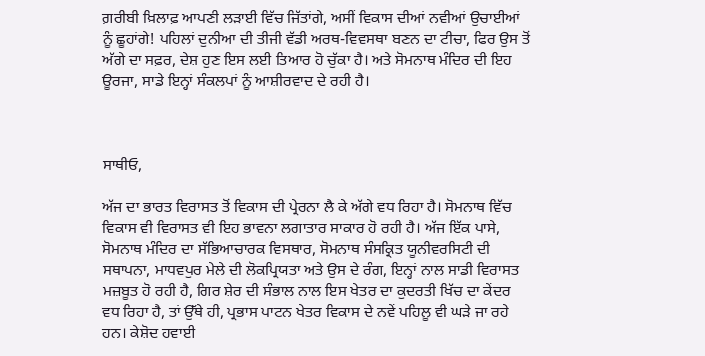ਗ਼ਰੀਬੀ ਖ਼ਿਲਾਫ਼ ਆਪਣੀ ਲੜਾਈ ਵਿੱਚ ਜਿੱਤਾਂਗੇ, ਅਸੀਂ ਵਿਕਾਸ ਦੀਆਂ ਨਵੀਆਂ ਉਚਾਈਆਂ ਨੂੰ ਛੂਹਾਂਗੇ! ਪਹਿਲਾਂ ਦੁਨੀਆ ਦੀ ਤੀਜੀ ਵੱਡੀ ਅਰਥ-ਵਿਵਸਥਾ ਬਣਨ ਦਾ ਟੀਚਾ, ਫਿਰ ਉਸ ਤੋਂ ਅੱਗੇ ਦਾ ਸਫ਼ਰ, ਦੇਸ਼ ਹੁਣ ਇਸ ਲਈ ਤਿਆਰ ਹੋ ਚੁੱਕਾ ਹੈ। ਅਤੇ ਸੋਮਨਾਥ ਮੰਦਿਰ ਦੀ ਇਹ ਊਰਜਾ, ਸਾਡੇ ਇਨ੍ਹਾਂ ਸੰਕਲਪਾਂ ਨੂੰ ਆਸ਼ੀਰਵਾਦ ਦੇ ਰਹੀ ਹੈ।



ਸਾਥੀਓ,

ਅੱਜ ਦਾ ਭਾਰਤ ਵਿਰਾਸਤ ਤੋਂ ਵਿਕਾਸ ਦੀ ਪ੍ਰੇਰਨਾ ਲੈ ਕੇ ਅੱਗੇ ਵਧ ਰਿਹਾ ਹੈ। ਸੋਮਨਾਥ ਵਿੱਚ ਵਿਕਾਸ ਵੀ ਵਿਰਾਸਤ ਵੀ ਇਹ ਭਾਵਨਾ ਲਗਾਤਾਰ ਸਾਕਾਰ ਹੋ ਰਹੀ ਹੈ। ਅੱਜ ਇੱਕ ਪਾਸੇ, ਸੋਮਨਾਥ ਮੰਦਿਰ ਦਾ ਸੱਭਿਆਚਾਰਕ ਵਿਸਥਾਰ, ਸੋਮਨਾਥ ਸੰਸਕ੍ਰਿਤ ਯੂਨੀਵਰਸਿਟੀ ਦੀ ਸਥਾਪਨਾ, ਮਾਧਵਪੁਰ ਮੇਲੇ ਦੀ ਲੋਕਪ੍ਰਿਯਤਾ ਅਤੇ ਉਸ ਦੇ ਰੰਗ, ਇਨ੍ਹਾਂ ਨਾਲ ਸਾਡੀ ਵਿਰਾਸਤ ਮਜ਼ਬੂਤ ਹੋ ਰਹੀ ਹੈ, ਗਿਰ ਸ਼ੇਰ ਦੀ ਸੰਭਾਲ ਨਾਲ ਇਸ ਖੇਤਰ ਦਾ ਕੁਦਰਤੀ ਖਿੱਚ ਦਾ ਕੇਂਦਰ ਵਧ ਰਿਹਾ ਹੈ, ਤਾਂ ਉੱਥੇ ਹੀ, ਪ੍ਰਭਾਸ ਪਾਟਨ ਖੇਤਰ ਵਿਕਾਸ ਦੇ ਨਵੇਂ ਪਹਿਲੂ ਵੀ ਘੜੇ ਜਾ ਰਹੇ ਹਨ। ਕੇਸ਼ੋਦ ਹਵਾਈ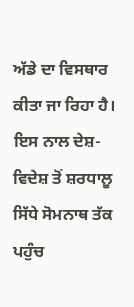ਅੱਡੇ ਦਾ ਵਿਸਥਾਰ ਕੀਤਾ ਜਾ ਰਿਹਾ ਹੈ। ਇਸ ਨਾਲ ਦੇਸ਼-ਵਿਦੇਸ਼ ਤੋਂ ਸ਼ਰਧਾਲੂ ਸਿੱਧੇ ਸੋਮਨਾਥ ਤੱਕ ਪਹੁੰਚ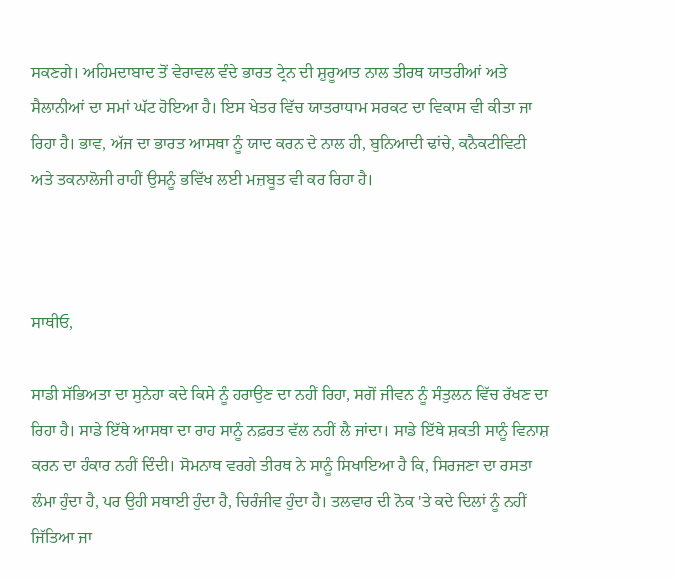ਸਕਣਗੇ। ਅਹਿਮਦਾਬਾਦ ਤੋਂ ਵੇਰਾਵਲ ਵੰਦੇ ਭਾਰਤ ਟ੍ਰੇਨ ਦੀ ਸ਼ੁਰੂਆਤ ਨਾਲ ਤੀਰਥ ਯਾਤਰੀਆਂ ਅਤੇ ਸੈਲਾਨੀਆਂ ਦਾ ਸਮਾਂ ਘੱਟ ਹੋਇਆ ਹੈ। ਇਸ ਖੇਤਰ ਵਿੱਚ ਯਾਤਰਾਧਾਮ ਸਰਕਟ ਦਾ ਵਿਕਾਸ ਵੀ ਕੀਤਾ ਜਾ ਰਿਹਾ ਹੈ। ਭਾਵ, ਅੱਜ ਦਾ ਭਾਰਤ ਆਸਥਾ ਨੂੰ ਯਾਦ ਕਰਨ ਦੇ ਨਾਲ ਹੀ, ਬੁਨਿਆਦੀ ਢਾਂਚੇ, ਕਨੈਕਟੀਵਿਟੀ ਅਤੇ ਤਕਨਾਲੋਜੀ ਰਾਹੀਂ ਉਸਨੂੰ ਭਵਿੱਖ ਲਈ ਮਜ਼ਬੂਤ ਵੀ ਕਰ ਰਿਹਾ ਹੈ।



ਸਾਥੀਓ,

ਸਾਡੀ ਸੱਭਿਅਤਾ ਦਾ ਸੁਨੇਹਾ ਕਦੇ ਕਿਸੇ ਨੂੰ ਹਰਾਉਣ ਦਾ ਨਹੀਂ ਰਿਹਾ, ਸਗੋਂ ਜੀਵਨ ਨੂੰ ਸੰਤੁਲਨ ਵਿੱਚ ਰੱਖਣ ਦਾ ਰਿਹਾ ਹੈ। ਸਾਡੇ ਇੱਥੇ ਆਸਥਾ ਦਾ ਰਾਹ ਸਾਨੂੰ ਨਫ਼ਰਤ ਵੱਲ ਨਹੀਂ ਲੈ ਜਾਂਦਾ। ਸਾਡੇ ਇੱਥੇ ਸ਼ਕਤੀ ਸਾਨੂੰ ਵਿਨਾਸ਼ ਕਰਨ ਦਾ ਹੰਕਾਰ ਨਹੀਂ ਦਿੰਦੀ। ਸੋਮਨਾਥ ਵਰਗੇ ਤੀਰਥ ਨੇ ਸਾਨੂੰ ਸਿਖਾਇਆ ਹੈ ਕਿ, ਸਿਰਜਣਾ ਦਾ ਰਸਤਾ ਲੰਮਾ ਹੁੰਦਾ ਹੈ, ਪਰ ਉਹੀ ਸਥਾਈ ਹੁੰਦਾ ਹੈ, ਚਿਰੰਜੀਵ ਹੁੰਦਾ ਹੈ। ਤਲਵਾਰ ਦੀ ਨੋਕ 'ਤੇ ਕਦੇ ਦਿਲਾਂ ਨੂੰ ਨਹੀਂ ਜਿੱਤਿਆ ਜਾ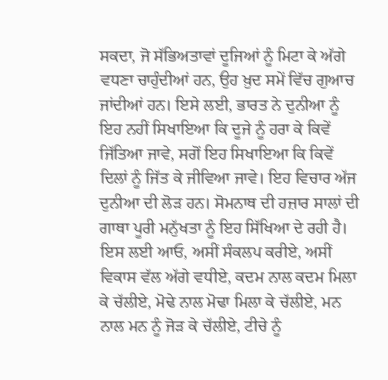ਸਕਦਾ, ਜੋ ਸੱਭਿਅਤਾਵਾਂ ਦੂਜਿਆਂ ਨੂੰ ਮਿਟਾ ਕੇ ਅੱਗੇ ਵਧਣਾ ਚਾਹੁੰਦੀਆਂ ਹਨ, ਉਹ ਖ਼ੁਦ ਸਮੇਂ ਵਿੱਚ ਗੁਆਚ ਜਾਂਦੀਆਂ ਹਨ। ਇਸੇ ਲਈ, ਭਾਰਤ ਨੇ ਦੁਨੀਆ ਨੂੰ ਇਹ ਨਹੀਂ ਸਿਖਾਇਆ ਕਿ ਦੂਜੇ ਨੂੰ ਹਰਾ ਕੇ ਕਿਵੇਂ ਜਿੱਤਿਆ ਜਾਵੇ, ਸਗੋਂ ਇਹ ਸਿਖਾਇਆ ਕਿ ਕਿਵੇਂ ਦਿਲਾਂ ਨੂੰ ਜਿੱਤ ਕੇ ਜੀਵਿਆ ਜਾਵੇ। ਇਹ ਵਿਚਾਰ ਅੱਜ ਦੁਨੀਆ ਦੀ ਲੋੜ ਹਨ। ਸੋਮਨਾਥ ਦੀ ਹਜ਼ਾਰ ਸਾਲਾਂ ਦੀ ਗਾਥਾ ਪੂਰੀ ਮਨੁੱਖਤਾ ਨੂੰ ਇਹ ਸਿੱਖਿਆ ਦੇ ਰਹੀ ਹੈ। ਇਸ ਲਈ ਆਓ, ਅਸੀਂ ਸੰਕਲਪ ਕਰੀਏ, ਅਸੀਂ ਵਿਕਾਸ ਵੱਲ ਅੱਗੇ ਵਧੀਏ, ਕਦਮ ਨਾਲ ਕਦਮ ਮਿਲਾ ਕੇ ਚੱਲੀਏ, ਮੋਢੇ ਨਾਲ ਮੋਢਾ ਮਿਲਾ ਕੇ ਚੱਲੀਏ, ਮਨ ਨਾਲ ਮਨ ਨੂੰ ਜੋੜ ਕੇ ਚੱਲੀਏ, ਟੀਚੇ ਨੂੰ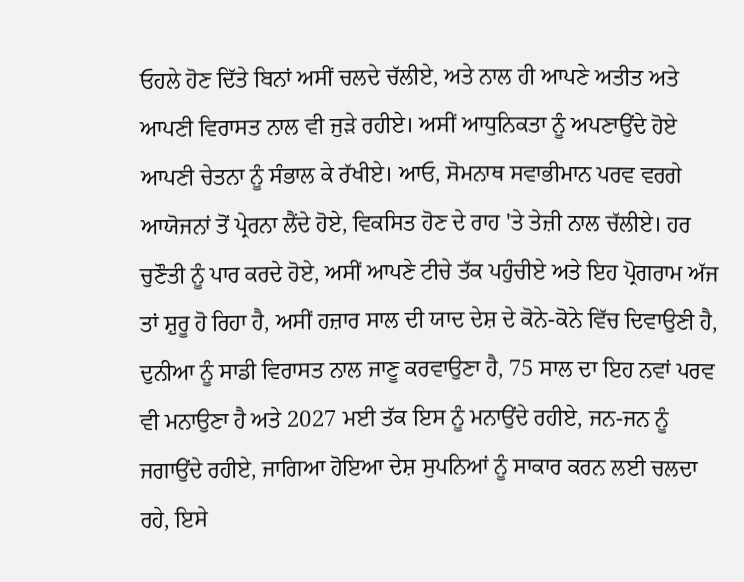ਓਹਲੇ ਹੋਣ ਦਿੱਤੇ ਬਿਨਾਂ ਅਸੀਂ ਚਲਦੇ ਚੱਲੀਏ, ਅਤੇ ਨਾਲ ਹੀ ਆਪਣੇ ਅਤੀਤ ਅਤੇ ਆਪਣੀ ਵਿਰਾਸਤ ਨਾਲ ਵੀ ਜੁੜੇ ਰਹੀਏ। ਅਸੀਂ ਆਧੁਨਿਕਤਾ ਨੂੰ ਅਪਣਾਉਂਦੇ ਹੋਏ ਆਪਣੀ ਚੇਤਨਾ ਨੂੰ ਸੰਭਾਲ ਕੇ ਰੱਖੀਏ। ਆਓ, ਸੋਮਨਾਥ ਸਵਾਭੀਮਾਨ ਪਰਵ ਵਰਗੇ ਆਯੋਜਨਾਂ ਤੋਂ ਪ੍ਰੇਰਨਾ ਲੈਂਦੇ ਹੋਏ, ਵਿਕਸਿਤ ਹੋਣ ਦੇ ਰਾਹ 'ਤੇ ਤੇਜ਼ੀ ਨਾਲ ਚੱਲੀਏ। ਹਰ ਚੁਣੌਤੀ ਨੂੰ ਪਾਰ ਕਰਦੇ ਹੋਏ, ਅਸੀਂ ਆਪਣੇ ਟੀਚੇ ਤੱਕ ਪਹੁੰਚੀਏ ਅਤੇ ਇਹ ਪ੍ਰੋਗਰਾਮ ਅੱਜ ਤਾਂ ਸ਼ੁਰੂ ਹੋ ਰਿਹਾ ਹੈ, ਅਸੀਂ ਹਜ਼ਾਰ ਸਾਲ ਦੀ ਯਾਦ ਦੇਸ਼ ਦੇ ਕੋਨੇ-ਕੋਨੇ ਵਿੱਚ ਦਿਵਾਉਣੀ ਹੈ, ਦੁਨੀਆ ਨੂੰ ਸਾਡੀ ਵਿਰਾਸਤ ਨਾਲ ਜਾਣੂ ਕਰਵਾਉਣਾ ਹੈ, 75 ਸਾਲ ਦਾ ਇਹ ਨਵਾਂ ਪਰਵ ਵੀ ਮਨਾਉਣਾ ਹੈ ਅਤੇ 2027 ਮਈ ਤੱਕ ਇਸ ਨੂੰ ਮਨਾਉਂਦੇ ਰਹੀਏ, ਜਨ-ਜਨ ਨੂੰ ਜਗਾਉਂਦੇ ਰਹੀਏ, ਜਾਗਿਆ ਹੋਇਆ ਦੇਸ਼ ਸੁਪਨਿਆਂ ਨੂੰ ਸਾਕਾਰ ਕਰਨ ਲਈ ਚਲਦਾ ਰਹੇ, ਇਸੇ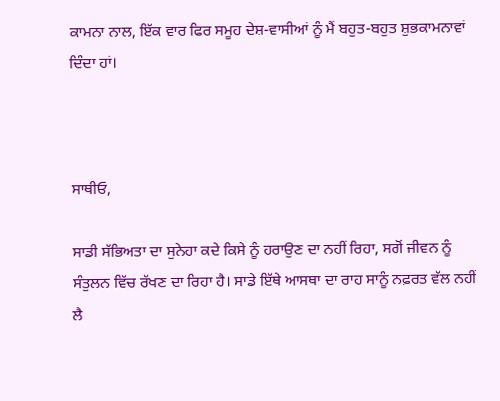ਕਾਮਨਾ ਨਾਲ, ਇੱਕ ਵਾਰ ਫਿਰ ਸਮੂਹ ਦੇਸ਼-ਵਾਸੀਆਂ ਨੂੰ ਮੈਂ ਬਹੁਤ-ਬਹੁਤ ਸ਼ੁਭਕਾਮਨਾਵਾਂ ਦਿੰਦਾ ਹਾਂ।



ਸਾਥੀਓ,

ਸਾਡੀ ਸੱਭਿਅਤਾ ਦਾ ਸੁਨੇਹਾ ਕਦੇ ਕਿਸੇ ਨੂੰ ਹਰਾਉਣ ਦਾ ਨਹੀਂ ਰਿਹਾ, ਸਗੋਂ ਜੀਵਨ ਨੂੰ ਸੰਤੁਲਨ ਵਿੱਚ ਰੱਖਣ ਦਾ ਰਿਹਾ ਹੈ। ਸਾਡੇ ਇੱਥੇ ਆਸਥਾ ਦਾ ਰਾਹ ਸਾਨੂੰ ਨਫ਼ਰਤ ਵੱਲ ਨਹੀਂ ਲੈ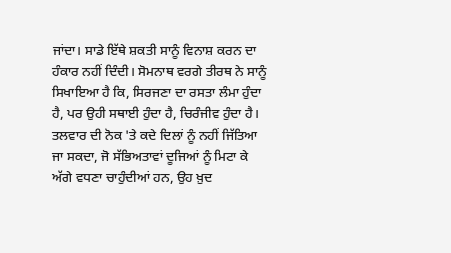ਜਾਂਦਾ। ਸਾਡੇ ਇੱਥੇ ਸ਼ਕਤੀ ਸਾਨੂੰ ਵਿਨਾਸ਼ ਕਰਨ ਦਾ ਹੰਕਾਰ ਨਹੀਂ ਦਿੰਦੀ। ਸੋਮਨਾਥ ਵਰਗੇ ਤੀਰਥ ਨੇ ਸਾਨੂੰ ਸਿਖਾਇਆ ਹੈ ਕਿ, ਸਿਰਜਣਾ ਦਾ ਰਸਤਾ ਲੰਮਾ ਹੁੰਦਾ ਹੈ, ਪਰ ਉਹੀ ਸਥਾਈ ਹੁੰਦਾ ਹੈ, ਚਿਰੰਜੀਵ ਹੁੰਦਾ ਹੈ। ਤਲਵਾਰ ਦੀ ਨੋਕ 'ਤੇ ਕਦੇ ਦਿਲਾਂ ਨੂੰ ਨਹੀਂ ਜਿੱਤਿਆ ਜਾ ਸਕਦਾ, ਜੋ ਸੱਭਿਅਤਾਵਾਂ ਦੂਜਿਆਂ ਨੂੰ ਮਿਟਾ ਕੇ ਅੱਗੇ ਵਧਣਾ ਚਾਹੁੰਦੀਆਂ ਹਨ, ਉਹ ਖ਼ੁਦ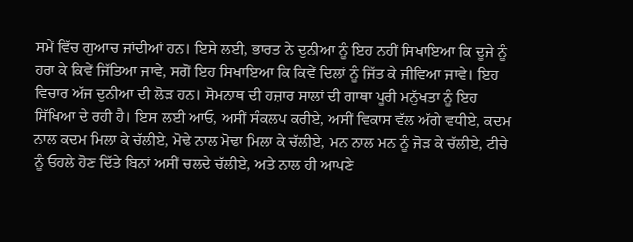ਸਮੇਂ ਵਿੱਚ ਗੁਆਚ ਜਾਂਦੀਆਂ ਹਨ। ਇਸੇ ਲਈ, ਭਾਰਤ ਨੇ ਦੁਨੀਆ ਨੂੰ ਇਹ ਨਹੀਂ ਸਿਖਾਇਆ ਕਿ ਦੂਜੇ ਨੂੰ ਹਰਾ ਕੇ ਕਿਵੇਂ ਜਿੱਤਿਆ ਜਾਵੇ, ਸਗੋਂ ਇਹ ਸਿਖਾਇਆ ਕਿ ਕਿਵੇਂ ਦਿਲਾਂ ਨੂੰ ਜਿੱਤ ਕੇ ਜੀਵਿਆ ਜਾਵੇ। ਇਹ ਵਿਚਾਰ ਅੱਜ ਦੁਨੀਆ ਦੀ ਲੋੜ ਹਨ। ਸੋਮਨਾਥ ਦੀ ਹਜ਼ਾਰ ਸਾਲਾਂ ਦੀ ਗਾਥਾ ਪੂਰੀ ਮਨੁੱਖਤਾ ਨੂੰ ਇਹ ਸਿੱਖਿਆ ਦੇ ਰਹੀ ਹੈ। ਇਸ ਲਈ ਆਓ, ਅਸੀਂ ਸੰਕਲਪ ਕਰੀਏ, ਅਸੀਂ ਵਿਕਾਸ ਵੱਲ ਅੱਗੇ ਵਧੀਏ, ਕਦਮ ਨਾਲ ਕਦਮ ਮਿਲਾ ਕੇ ਚੱਲੀਏ, ਮੋਢੇ ਨਾਲ ਮੋਢਾ ਮਿਲਾ ਕੇ ਚੱਲੀਏ, ਮਨ ਨਾਲ ਮਨ ਨੂੰ ਜੋੜ ਕੇ ਚੱਲੀਏ, ਟੀਚੇ ਨੂੰ ਓਹਲੇ ਹੋਣ ਦਿੱਤੇ ਬਿਨਾਂ ਅਸੀਂ ਚਲਦੇ ਚੱਲੀਏ, ਅਤੇ ਨਾਲ ਹੀ ਆਪਣੇ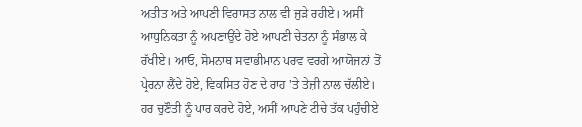ਅਤੀਤ ਅਤੇ ਆਪਣੀ ਵਿਰਾਸਤ ਨਾਲ ਵੀ ਜੁੜੇ ਰਹੀਏ। ਅਸੀਂ ਆਧੁਨਿਕਤਾ ਨੂੰ ਅਪਣਾਉਂਦੇ ਹੋਏ ਆਪਣੀ ਚੇਤਨਾ ਨੂੰ ਸੰਭਾਲ ਕੇ ਰੱਖੀਏ। ਆਓ, ਸੋਮਨਾਥ ਸਵਾਭੀਮਾਨ ਪਰਵ ਵਰਗੇ ਆਯੋਜਨਾਂ ਤੋਂ ਪ੍ਰੇਰਨਾ ਲੈਂਦੇ ਹੋਏ, ਵਿਕਸਿਤ ਹੋਣ ਦੇ ਰਾਹ 'ਤੇ ਤੇਜ਼ੀ ਨਾਲ ਚੱਲੀਏ। ਹਰ ਚੁਣੌਤੀ ਨੂੰ ਪਾਰ ਕਰਦੇ ਹੋਏ, ਅਸੀਂ ਆਪਣੇ ਟੀਚੇ ਤੱਕ ਪਹੁੰਚੀਏ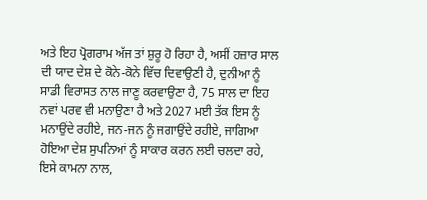ਅਤੇ ਇਹ ਪ੍ਰੋਗਰਾਮ ਅੱਜ ਤਾਂ ਸ਼ੁਰੂ ਹੋ ਰਿਹਾ ਹੈ, ਅਸੀਂ ਹਜ਼ਾਰ ਸਾਲ ਦੀ ਯਾਦ ਦੇਸ਼ ਦੇ ਕੋਨੇ-ਕੋਨੇ ਵਿੱਚ ਦਿਵਾਉਣੀ ਹੈ, ਦੁਨੀਆ ਨੂੰ ਸਾਡੀ ਵਿਰਾਸਤ ਨਾਲ ਜਾਣੂ ਕਰਵਾਉਣਾ ਹੈ, 75 ਸਾਲ ਦਾ ਇਹ ਨਵਾਂ ਪਰਵ ਵੀ ਮਨਾਉਣਾ ਹੈ ਅਤੇ 2027 ਮਈ ਤੱਕ ਇਸ ਨੂੰ ਮਨਾਉਂਦੇ ਰਹੀਏ, ਜਨ-ਜਨ ਨੂੰ ਜਗਾਉਂਦੇ ਰਹੀਏ, ਜਾਗਿਆ ਹੋਇਆ ਦੇਸ਼ ਸੁਪਨਿਆਂ ਨੂੰ ਸਾਕਾਰ ਕਰਨ ਲਈ ਚਲਦਾ ਰਹੇ, ਇਸੇ ਕਾਮਨਾ ਨਾਲ,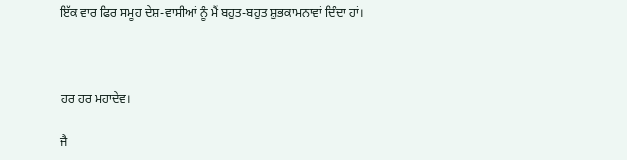ਇੱਕ ਵਾਰ ਫਿਰ ਸਮੂਹ ਦੇਸ਼-ਵਾਸੀਆਂ ਨੂੰ ਮੈਂ ਬਹੁਤ-ਬਹੁਤ ਸ਼ੁਭਕਾਮਨਾਵਾਂ ਦਿੰਦਾ ਹਾਂ।



ਹਰ ਹਰ ਮਹਾਦੇਵ।

ਜੈ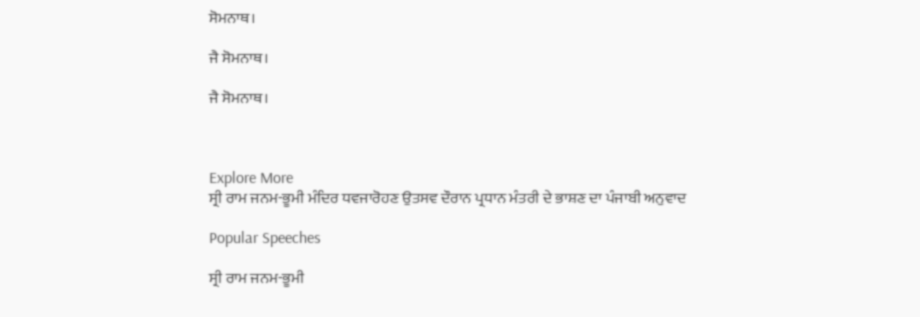ਸੋਮਨਾਥ।

ਜੈ ਸੋਮਨਾਥ।

ਜੈ ਸੋਮਨਾਥ।



Explore More
ਸ੍ਰੀ ਰਾਮ ਜਨਮ-ਭੂਮੀ ਮੰਦਿਰ ਧਵਜਾਰੋਹਣ ਉਤਸਵ ਦੌਰਾਨ ਪ੍ਰਧਾਨ ਮੰਤਰੀ ਦੇ ਭਾਸ਼ਣ ਦਾ ਪੰਜਾਬੀ ਅਨੁਵਾਦ

Popular Speeches

ਸ੍ਰੀ ਰਾਮ ਜਨਮ-ਭੂਮੀ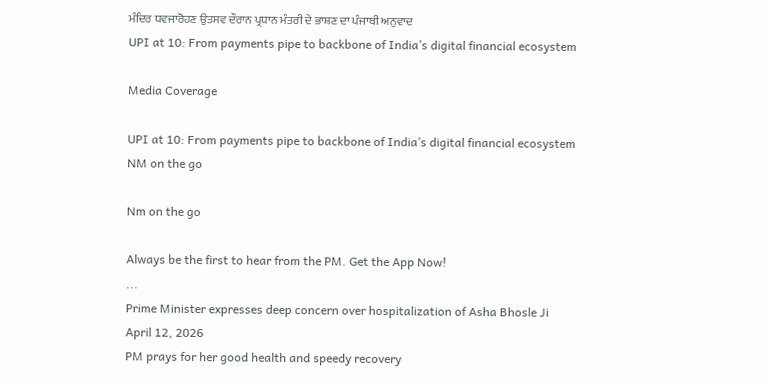ਮੰਦਿਰ ਧਵਜਾਰੋਹਣ ਉਤਸਵ ਦੌਰਾਨ ਪ੍ਰਧਾਨ ਮੰਤਰੀ ਦੇ ਭਾਸ਼ਣ ਦਾ ਪੰਜਾਬੀ ਅਨੁਵਾਦ
UPI at 10: From payments pipe to backbone of India’s digital financial ecosystem

Media Coverage

UPI at 10: From payments pipe to backbone of India’s digital financial ecosystem
NM on the go

Nm on the go

Always be the first to hear from the PM. Get the App Now!
...
Prime Minister expresses deep concern over hospitalization of Asha Bhosle Ji
April 12, 2026
PM prays for her good health and speedy recovery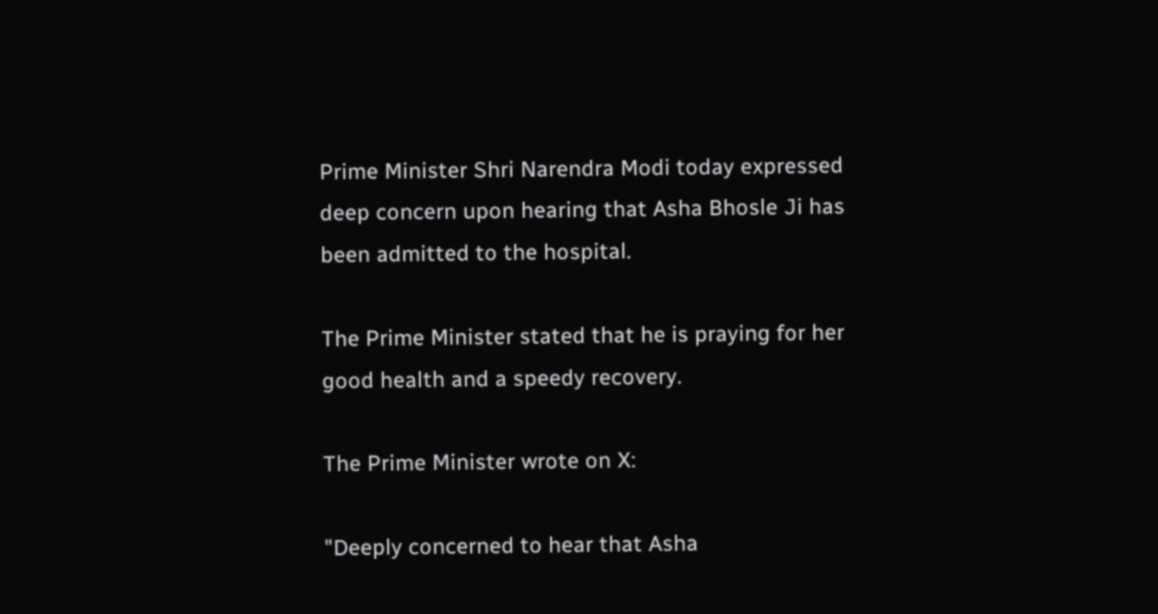Prime Minister Shri Narendra Modi today expressed deep concern upon hearing that Asha Bhosle Ji has been admitted to the hospital.

The Prime Minister stated that he is praying for her good health and a speedy recovery.

The Prime Minister wrote on X:

"Deeply concerned to hear that Asha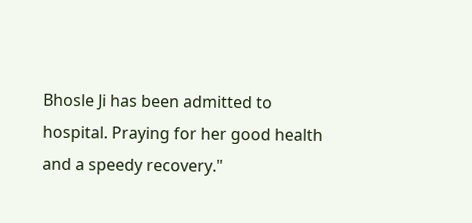Bhosle Ji has been admitted to hospital. Praying for her good health and a speedy recovery."